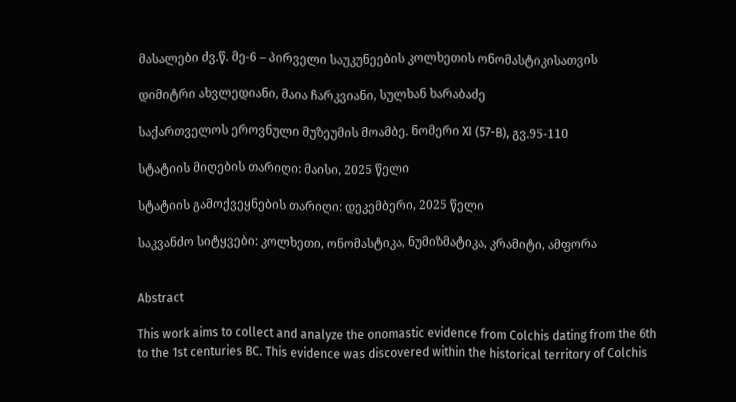მასალები ძვ.წ. მე-6 – პირველი საუკუნეების კოლხეთის ონომასტიკისათვის

დიმიტრი ახვლედიანი, მაია ჩარკვიანი, სულხან ხარაბაძე

საქართველოს ეროვნული მუზეუმის მოამბე. ნომერი XI (57-B), გვ.95-110

სტატიის მიღების თარიღი: მაისი, 2025 წელი

სტატიის გამოქვეყნების თარიღი: დეკემბერი, 2025 წელი

საკვანძო სიტყვები: კოლხეთი, ონომასტიკა, ნუმიზმატიკა, კრამიტი, ამფორა


Abstract

This work aims to collect and analyze the onomastic evidence from Colchis dating from the 6th to the 1st centuries BC. This evidence was discovered within the historical territory of Colchis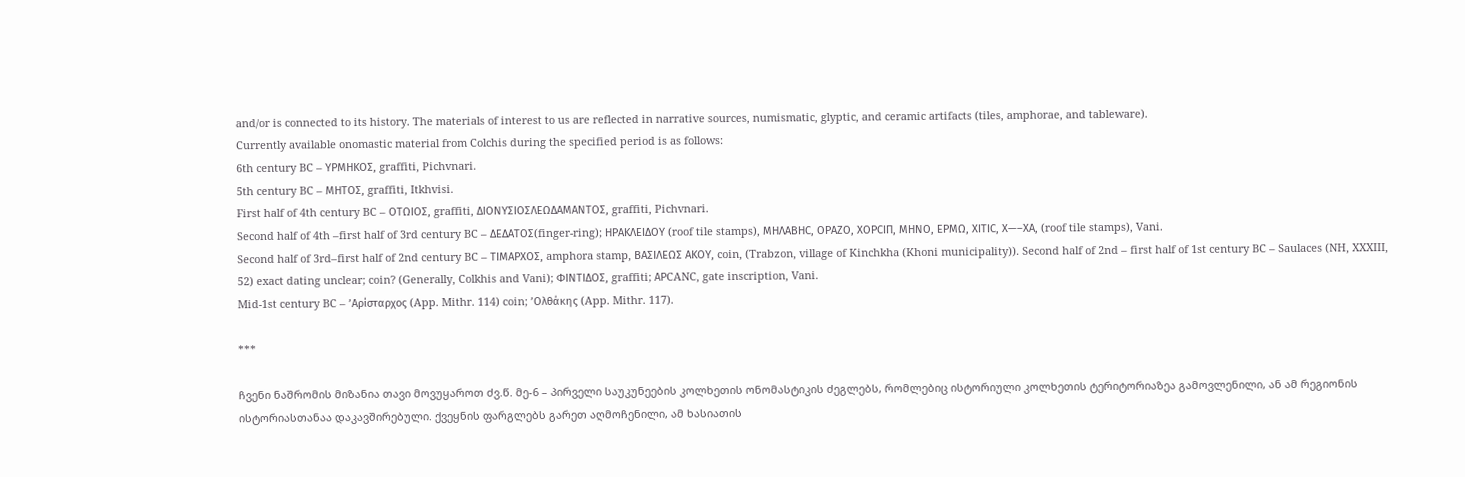and/or is connected to its history. The materials of interest to us are reflected in narrative sources, numismatic, glyptic, and ceramic artifacts (tiles, amphorae, and tableware).
Currently available onomastic material from Colchis during the specified period is as follows:
6th century BC – ΥΡΜΗΚΟΣ, graffiti, Pichvnari.
5th century BC – ΜΗΤΟΣ, graffiti, Itkhvisi.
First half of 4th century BC – ΟΤΩΙΟΣ, graffiti, ΔΙΟΝΥΣΙΟΣΛΕΩΔΑΜΑΝΤΟΣ, graffiti, Pichvnari.
Second half of 4th –first half of 3rd century BC – ΔΕΔΑΤΟΣ(finger-ring); ΗΡΑΚΛΕΙΔΟΥ (roof tile stamps), ΜΗΛΑΒΗC, ΟΡΑΖΟ, ΧΟΡCΙΠ, ΜΗΝΟ, ΕΡΜΩ, ΧΙΤΙC, Χ—–ΧΑ, (roof tile stamps), Vani.
Second half of 3rd–first half of 2nd century BC – ΤΙΜΑΡΧΟΣ, amphora stamp, ΒΑΣΙΛΕΩΣ ΑΚΟΥ, coin, (Trabzon, village of Kinchkha (Khoni municipality)). Second half of 2nd – first half of 1st century BC – Saulaces (NH, XXXIII, 52) exact dating unclear; coin? (Generally, Colkhis and Vani); ΦΙΝΤΙΔΟΣ, graffiti; ΑΡCANC, gate inscription, Vani.
Mid-1st century BC – ’Αρίσταρχος (App. Mithr. 114) coin; ’Ολθάκης (App. Mithr. 117).

***

ჩვენი ნაშრომის მიზანია თავი მოვუყაროთ ძვ.წ. მე-6 – პირველი საუკუნეების კოლხეთის ონომასტიკის ძეგლებს, რომლებიც ისტორიული კოლხეთის ტერიტორიაზეა გამოვლენილი, ან ამ რეგიონის ისტორიასთანაა დაკავშირებული. ქვეყნის ფარგლებს გარეთ აღმოჩენილი, ამ ხასიათის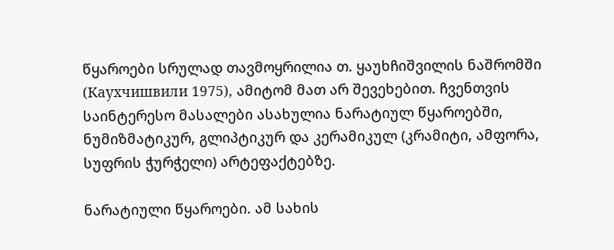წყაროები სრულად თავმოყრილია თ. ყაუხჩიშვილის ნაშრომში (Каухчишвили 1975), ამიტომ მათ არ შევეხებით. ჩვენთვის საინტერესო მასალები ასახულია ნარატიულ წყაროებში, ნუმიზმატიკურ, გლიპტიკურ და კერამიკულ (კრამიტი, ამფორა, სუფრის ჭურჭელი) არტეფაქტებზე.

ნარატიული წყაროები. ამ სახის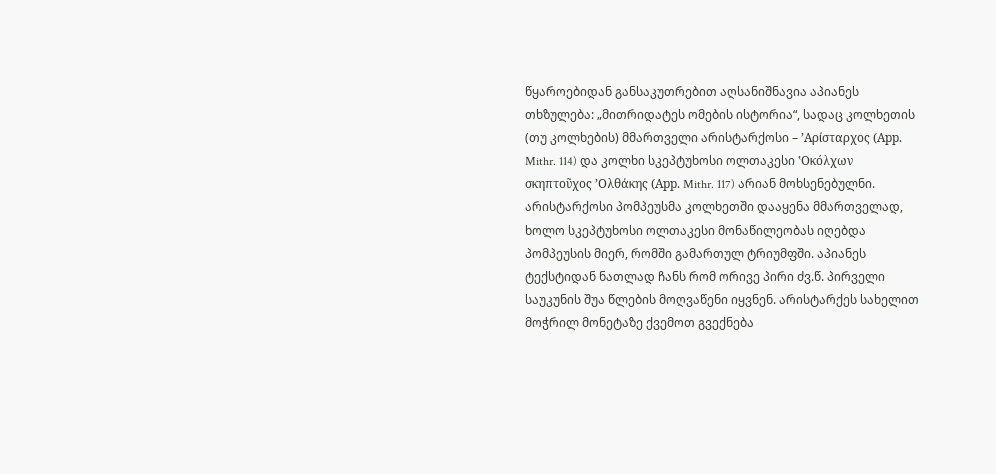წყაროებიდან განსაკუთრებით აღსანიშნავია აპიანეს თხზულება: „მითრიდატეს ომების ისტორია“, სადაც კოლხეთის (თუ კოლხების) მმართველი არისტარქოსი – ’Αρίσταρχος (Αpp. Mithr. 114) და კოლხი სკეპტუხოსი ოლთაკესი ‛Οκóλχων σκηπτοῦχος ’Ολθάκης (Αpp. Mithr. 117) არიან მოხსენებულნი. არისტარქოსი პომპეუსმა კოლხეთში დააყენა მმართველად, ხოლო სკეპტუხოსი ოლთაკესი მონაწილეობას იღებდა პომპეუსის მიერ, რომში გამართულ ტრიუმფში. აპიანეს ტექსტიდან ნათლად ჩანს რომ ორივე პირი ძვ.წ. პირველი საუკუნის შუა წლების მოღვაწენი იყვნენ. არისტარქეს სახელით მოჭრილ მონეტაზე ქვემოთ გვექნება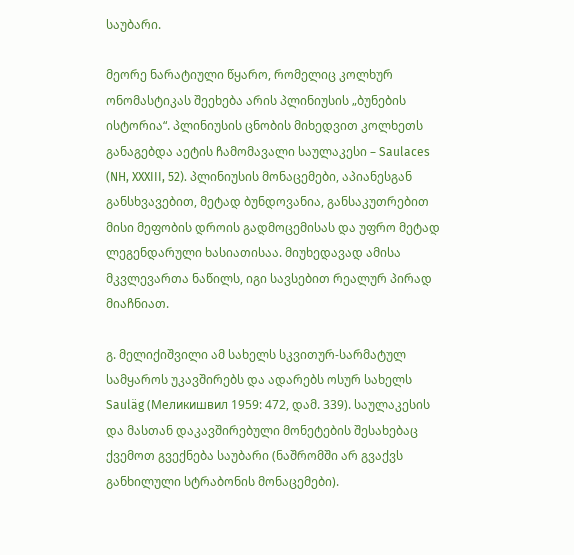საუბარი.

მეორე ნარატიული წყარო, რომელიც კოლხურ ონომასტიკას შეეხება არის პლინიუსის „ბუნების ისტორია“. პლინიუსის ცნობის მიხედვით კოლხეთს განაგებდა აეტის ჩამომავალი საულაკესი – Saulaces (NH, XXXIII, 52). პლინიუსის მონაცემები, აპიანესგან განსხვავებით, მეტად ბუნდოვანია, განსაკუთრებით მისი მეფობის დროის გადმოცემისას და უფრო მეტად ლეგენდარული ხასიათისაა. მიუხედავად ამისა მკვლევართა ნაწილს, იგი სავსებით რეალურ პირად მიაჩნიათ.

გ. მელიქიშვილი ამ სახელს სკვითურ-სარმატულ სამყაროს უკავშირებს და ადარებს ოსურ სახელს Sauläg (Меликишвил 1959: 472, დამ. 339). საულაკესის და მასთან დაკავშირებული მონეტების შესახებაც ქვემოთ გვექნება საუბარი (ნაშრომში არ გვაქვს განხილული სტრაბონის მონაცემები).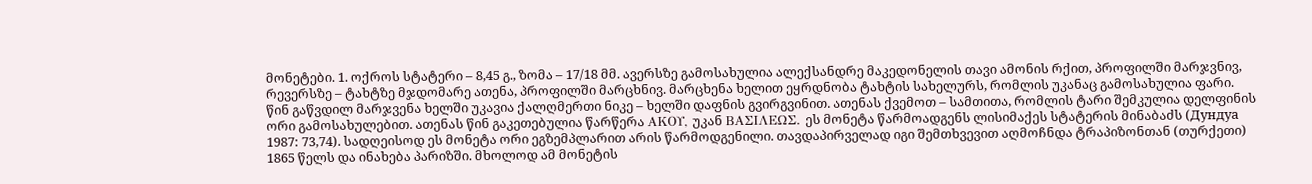მონეტები. 1. ოქროს სტატერი – 8,45 გ., ზომა – 17/18 მმ. ავერსზე გამოსახულია ალექსანდრე მაკედონელის თავი ამონის რქით, პროფილში მარჯვნივ, რევერსზე – ტახტზე მჯდომარე ათენა, პროფილში მარცხნივ. მარცხენა ხელით ეყრდნობა ტახტის სახელურს, რომლის უკანაც გამოსახულია ფარი. წინ გაწვდილ მარჯვენა ხელში უკავია ქალღმერთი ნიკე – ხელში დაფნის გვირგვინით. ათენას ქვემოთ – სამთითა, რომლის ტარი შემკულია დელფინის ორი გამოსახულებით. ათენას წინ გაკეთებულია წარწერა ΑΚΟΥ, უკან ΒΑΣΙΛΕΩΣ. ეს მონეტა წარმოადგენს ლისიმაქეს სტატერის მინაბაძს (Дундуа 1987: 73,74). სადღეისოდ ეს მონეტა ორი ეგზემპლარით არის წარმოდგენილი. თავდაპირველად იგი შემთხვევით აღმოჩნდა ტრაპიზონთან (თურქეთი) 1865 წელს და ინახება პარიზში. მხოლოდ ამ მონეტის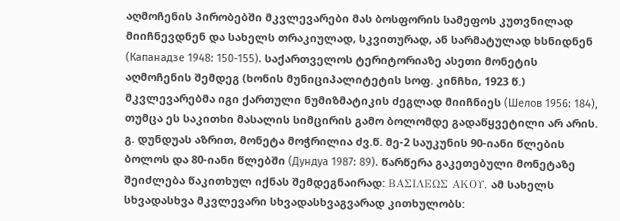აღმოჩენის პირობებში მკვლევარები მას ბოსფორის სამეფოს კუთვნილად მიიჩნევდნენ და სახელს თრაკიულად, სკვითურად, ან სარმატულად ხსნიდნენ (Капанадзе 1948: 150-155). საქართველოს ტერიტორიაზე ასეთი მონეტის აღმოჩენის შემდეგ (ხონის მუნიციპალიტეტის სოფ. კინჩხი, 1923 წ.) მკვლევარებმა იგი ქართული ნუმიზმატიკის ძეგლად მიიჩნიეს (Шелов 1956: 184), თუმცა ეს საკითხი მასალის სიმცირის გამო ბოლომდე გადაწყვეტილი არ არის. გ. დუნდუას აზრით, მონეტა მოჭრილია ძვ.წ. მე-2 საუკუნის 90-იანი წლების ბოლოს და 80-იანი წლებში (Дундуа 1987: 89). წარწერა გაკეთებული მონეტაზე შეიძლება წაკითხულ იქნას შემდეგნაირად: ΒΑΣΙΛΕΩΣ ΑΚΟΥ. ამ სახელს სხვადასხვა მკვლევარი სხვადასხვაგვარად კითხულობს: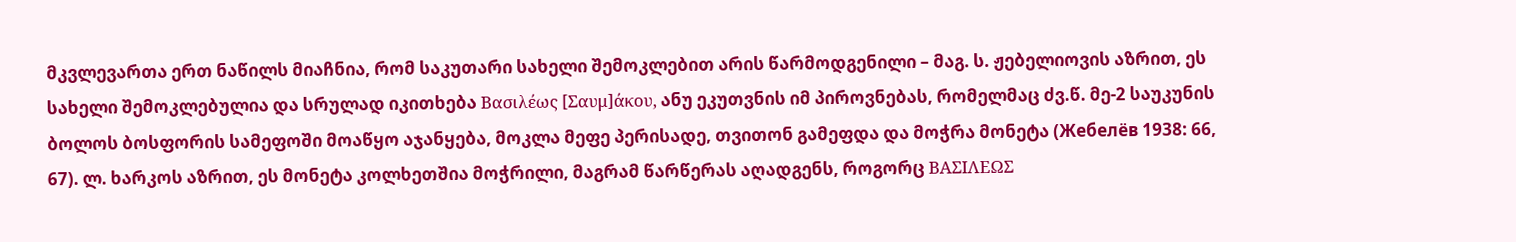მკვლევართა ერთ ნაწილს მიაჩნია, რომ საკუთარი სახელი შემოკლებით არის წარმოდგენილი – მაგ. ს. ჟებელიოვის აზრით, ეს სახელი შემოკლებულია და სრულად იკითხება Βασιλέως [Σαυμ]άκου, ანუ ეკუთვნის იმ პიროვნებას, რომელმაც ძვ.წ. მე-2 საუკუნის ბოლოს ბოსფორის სამეფოში მოაწყო აჯანყება, მოკლა მეფე პერისადე, თვითონ გამეფდა და მოჭრა მონეტა (Жебелёв 1938: 66, 67). ლ. ხარკოს აზრით, ეს მონეტა კოლხეთშია მოჭრილი, მაგრამ წარწერას აღადგენს, როგორც ΒΑΣΙΛΕΩΣ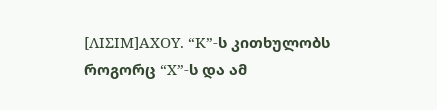[ΛΙΣΙΜ]ΑΧΟΥ. “Κ”-ს კითხულობს როგორც “Χ”-ს და ამ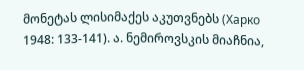მონეტას ლისიმაქეს აკუთვნებს (Харко 1948: 133-141). ა. ნემიროვსკის მიაჩნია,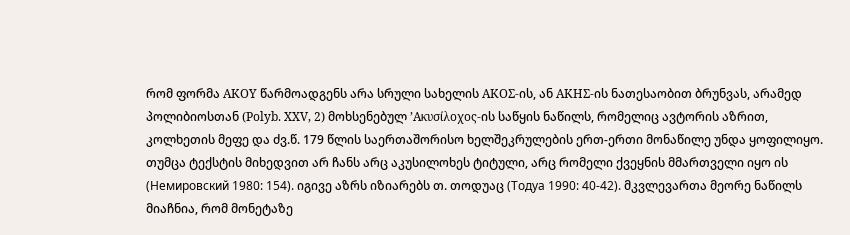რომ ფორმა ΑΚΟΥ წარმოადგენს არა სრული სახელის ΑΚΟΣ-ის, ან ΑΚΗΣ-ის ნათესაობით ბრუნვას, არამედ პოლიბიოსთან (Polyb. XXV, 2) მოხსენებულ ’Ακυσίλοχος-ის საწყის ნაწილს, რომელიც ავტორის აზრით, კოლხეთის მეფე და ძვ.წ. 179 წლის საერთაშორისო ხელშეკრულების ერთ-ერთი მონაწილე უნდა ყოფილიყო. თუმცა ტექსტის მიხედვით არ ჩანს არც აკუსილოხეს ტიტული, არც რომელი ქვეყნის მმართველი იყო ის (Немировский 1980: 154). იგივე აზრს იზიარებს თ. თოდუაც (Тодуа 1990: 40-42). მკვლევართა მეორე ნაწილს მიაჩნია, რომ მონეტაზე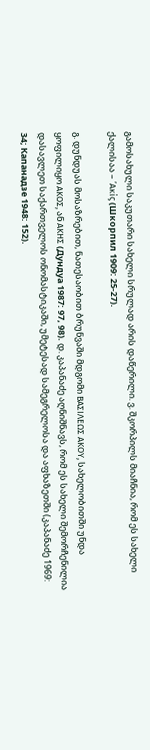გამოსახული საკუთარი სახელი სრულად არის დაწერილი. ვ. შკორპილს მიაჩნია, რომ ეს სახელი ქალისაა – ’Ακίς (Шкорпил 1909: 25-27).

გ. დუნდუას მოსაზრებით, ნათესაობით ბრუნვაში მდგომი ΒΑΣΙΛΕΩΣ ΑΚΟΥ, სახელობითში უნდა ყოფილიყო ΑΚΟΣ, ან ΑΚΗΣ (Дундуа 1987: 97, 98). დ. კაპანაძე აღნიშნავს, რომ ეს სახელი შემორჩენილია დასავლეთ საქართველოს ონომასტიკაში, უმეტესად სამეგრელოსა და აფხაზეთში (კაპანაძე 1969: 34; Капанадзе 1948: 152).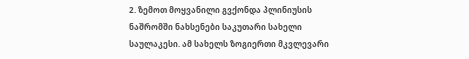2. ზემოთ მოყვანილი გვქონდა პლინიუსის ნაშრომში ნახსენები საკუთარი სახელი საულაკესი. ამ სახელს ზოგიერთი მკვლევარი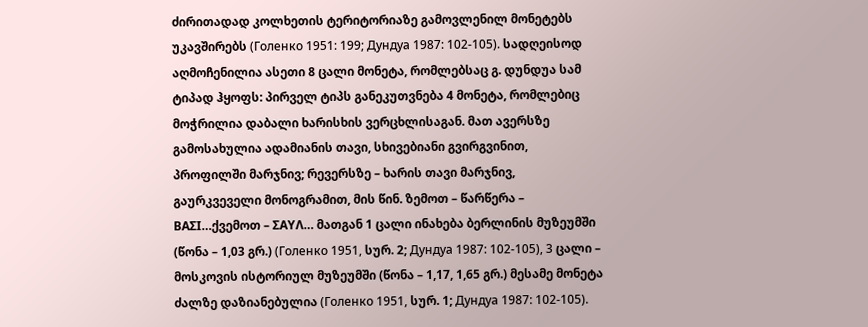ძირითადად კოლხეთის ტერიტორიაზე გამოვლენილ მონეტებს უკავშირებს (Голенко 1951: 199; Дундуа 1987: 102-105). სადღეისოდ აღმოჩენილია ასეთი 8 ცალი მონეტა, რომლებსაც გ. დუნდუა სამ ტიპად ჰყოფს: პირველ ტიპს განეკუთვნება 4 მონეტა, რომლებიც მოჭრილია დაბალი ხარისხის ვერცხლისაგან. მათ ავერსზე გამოსახულია ადამიანის თავი, სხივებიანი გვირგვინით, პროფილში მარჯნივ; რევერსზე – ხარის თავი მარჯნივ, გაურკვეველი მონოგრამით, მის წინ. ზემოთ – წარწერა – ΒΑΣΙ…ქვემოთ – ΣΑΥΛ… მათგან 1 ცალი ინახება ბერლინის მუზეუმში (წონა – 1,03 გრ.) (Голенко 1951, სურ. 2; Дундуа 1987: 102-105), 3 ცალი – მოსკოვის ისტორიულ მუზეუმში (წონა – 1,17, 1,65 გრ.) მესამე მონეტა ძალზე დაზიანებულია (Голенко 1951, სურ. 1; Дундуа 1987: 102-105).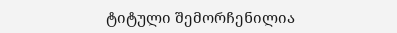ტიტული შემორჩენილია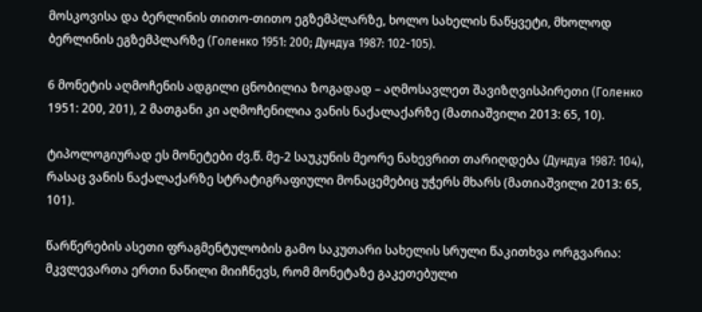მოსკოვისა და ბერლინის თითო-თითო ეგზემპლარზე, ხოლო სახელის ნაწყვეტი, მხოლოდ ბერლინის ეგზემპლარზე (Голенко 1951: 200; Дундуа 1987: 102-105).

6 მონეტის აღმოჩენის ადგილი ცნობილია ზოგადად – აღმოსავლეთ შავიზღვისპირეთი (Голенко 1951: 200, 201), 2 მათგანი კი აღმოჩენილია ვანის ნაქალაქარზე (მათიაშვილი 2013: 65, 10).

ტიპოლოგიურად ეს მონეტები ძვ.წ. მე-2 საუკუნის მეორე ნახევრით თარიღდება (Дундуа 1987: 104), რასაც ვანის ნაქალაქარზე სტრატიგრაფიული მონაცემებიც უჭერს მხარს (მათიაშვილი 2013: 65, 101).

წარწერების ასეთი ფრაგმენტულობის გამო საკუთარი სახელის სრული წაკითხვა ორგვარია: მკვლევართა ერთი ნაწილი მიიჩნევს, რომ მონეტაზე გაკეთებული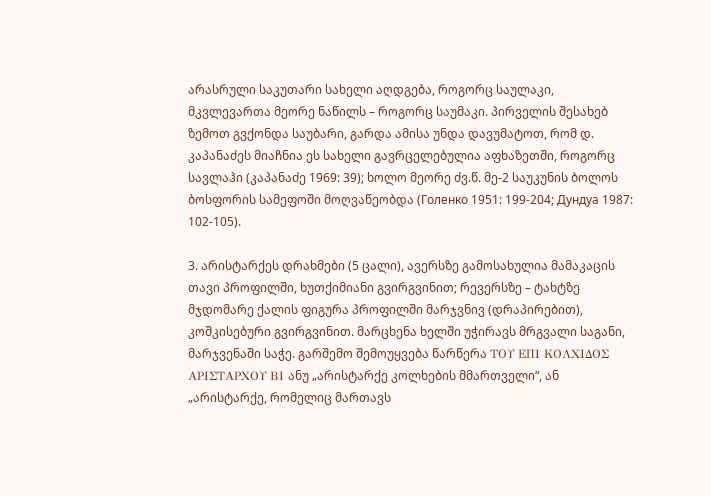არასრული საკუთარი სახელი აღდგება, როგორც საულაკი, მკვლევართა მეორე ნაწილს – როგორც საუმაკი. პირველის შესახებ ზემოთ გვქონდა საუბარი, გარდა ამისა უნდა დავუმატოთ, რომ დ. კაპანაძეს მიაჩნია ეს სახელი გავრცელებულია აფხაზეთში, როგორც სავლაჰი (კაპანაძე 1969: 39); ხოლო მეორე ძვ.წ. მე-2 საუკუნის ბოლოს ბოსფორის სამეფოში მოღვაწეობდა (Голенко 1951: 199-204; Дундуа 1987: 102-105).

3. არისტარქეს დრახმები (5 ცალი), ავერსზე გამოსახულია მამაკაცის თავი პროფილში, ხუთქიმიანი გვირგვინით; რევერსზე – ტახტზე მჯდომარე ქალის ფიგურა პროფილში მარჯვნივ (დრაპირებით), კოშკისებური გვირგვინით. მარცხენა ხელში უჭირავს მრგვალი საგანი, მარჯვენაში საჭე. გარშემო შემოუყვება წარწერა ΤΟΥ ΕΠΙ ΚΟΛΧΙΔΟΣ ΑΡΙΣΤΑΡΧΟΥ ΒΙ ანუ „არისტარქე კოლხების მმართველი“, ან „არისტარქე, რომელიც მართავს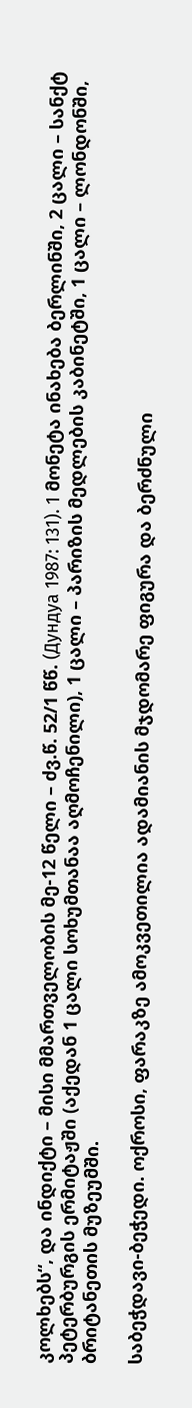კოლხებს“, და ინდიქტი – მისი მმართველობის მე-12 წელი – ძვ.წ. 52/1 წწ. (Дундуа 1987: 131). 1 მონეტა ინახება ბერლინში, 2 ცალი – სანქტ პეტერბურგის ერმიტაჟში (აქედან 1 ცალი სოხუმთანაა აღმოჩენილი), 1 ცალი – პარიზის მედლების კაბინეტში, 1 ცალი – ლონდონში, ბრიტანეთის მუზეუმში.

საბეჭდავი-ბეჭედი. ოქროსი, ფარაკზე ამოკვეთილია ადამიანის მჯდომარე ფიგურა და ბერძნული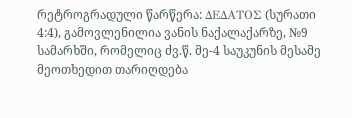რეტროგრადული წარწერა: ΔΕΔΑΤΟΣ (სურათი 4:4), გამოვლენილია ვანის ნაქალაქარზე, №9 სამარხში, რომელიც ძვ.წ. მე-4 საუკუნის მესამე მეოთხედით თარიღდება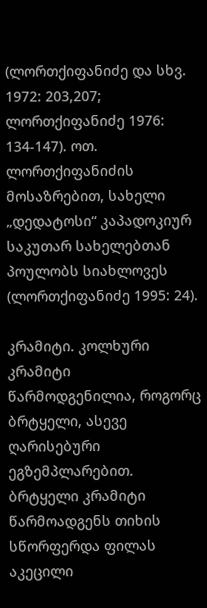(ლორთქიფანიძე და სხვ. 1972: 203,207; ლორთქიფანიძე 1976: 134-147). ოთ. ლორთქიფანიძის მოსაზრებით, სახელი „დედატოსი“ კაპადოკიურ საკუთარ სახელებთან პოულობს სიახლოვეს (ლორთქიფანიძე 1995: 24).

კრამიტი. კოლხური კრამიტი წარმოდგენილია, როგორც ბრტყელი, ასევე ღარისებური ეგზემპლარებით. ბრტყელი კრამიტი წარმოადგენს თიხის სწორფერდა ფილას აკეცილი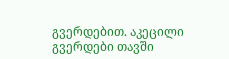გვერდებით. აკეცილი გვერდები თავში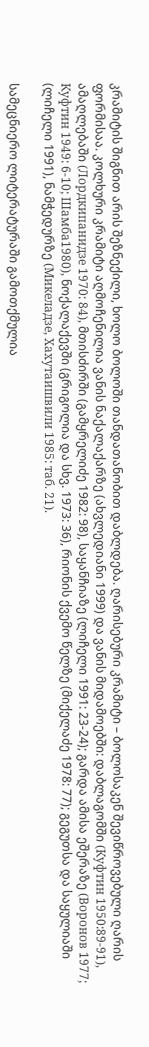კრამიტის შიგნით არის შეზნექილი, ხოლო ბოლოში თანდათანობით დაბლდება. ღარისებური კრამიტი – ბოლოსაკენ შევიწროვებული ღარის ფორმისაა. კოლხური კრამიტი აღმოჩენილია ვანის ნაქალაქარზე (ახვლედიანი 1999) და ვანის მიდამოებში: დაბლაგომში (Куфтин 1950:89-91), ამაღლებაში (Лордкипанидзе 1970: 84), მთისძირში (გამყრელიძე 1982: 98), საყანჩიაზე (ლიჩელი 1991: 23-24); გარდა ამისა ეშერაზე (Воронов 1977; Куфтин 1949: 6-10; Шамба1980), ნოქალაქევში (გრიგოლია და სხვ. 1973: 36), რიონის ქვემო წელზე (მიქელაძე 1978: 77); გეგუთსა და საყულიაში (ლიჩელი 1991), ნამჭედურზე (Микеладзе, Хахутаишвили 1985: таб. 21).

სამეცნიერო ლიტერატურაში გამოთქმულია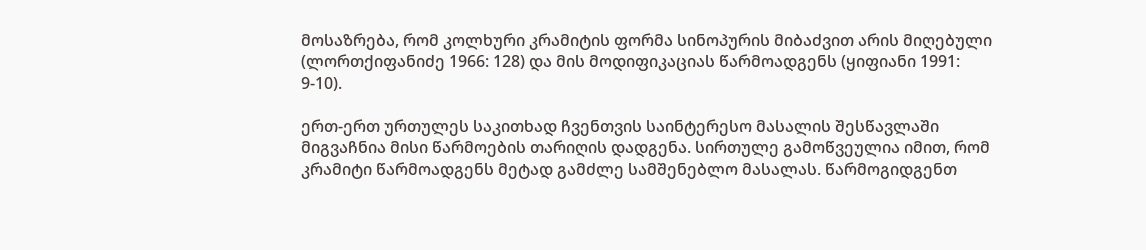მოსაზრება, რომ კოლხური კრამიტის ფორმა სინოპურის მიბაძვით არის მიღებული (ლორთქიფანიძე 1966: 128) და მის მოდიფიკაციას წარმოადგენს (ყიფიანი 1991: 9-10).

ერთ-ერთ ურთულეს საკითხად ჩვენთვის საინტერესო მასალის შესწავლაში მიგვაჩნია მისი წარმოების თარიღის დადგენა. სირთულე გამოწვეულია იმით, რომ კრამიტი წარმოადგენს მეტად გამძლე სამშენებლო მასალას. წარმოგიდგენთ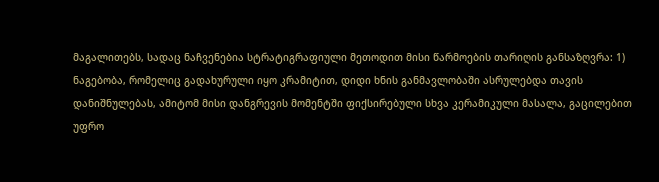მაგალითებს, სადაც ნაჩვენებია სტრატიგრაფიული მეთოდით მისი წარმოების თარიღის განსაზღვრა: 1) ნაგებობა, რომელიც გადახურული იყო კრამიტით, დიდი ხნის განმავლობაში ასრულებდა თავის დანიშნულებას, ამიტომ მისი დანგრევის მომენტში ფიქსირებული სხვა კერამიკული მასალა, გაცილებით უფრო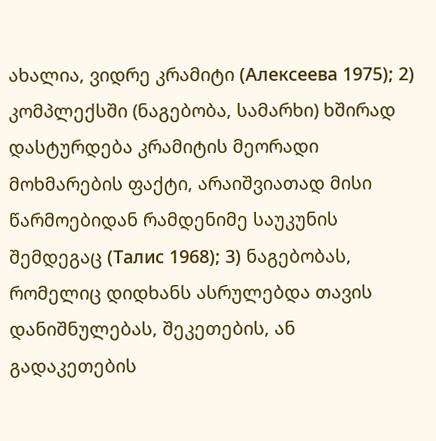ახალია, ვიდრე კრამიტი (Алексеева 1975); 2) კომპლექსში (ნაგებობა, სამარხი) ხშირად დასტურდება კრამიტის მეორადი მოხმარების ფაქტი, არაიშვიათად მისი წარმოებიდან რამდენიმე საუკუნის შემდეგაც (Талис 1968); 3) ნაგებობას, რომელიც დიდხანს ასრულებდა თავის დანიშნულებას, შეკეთების, ან გადაკეთების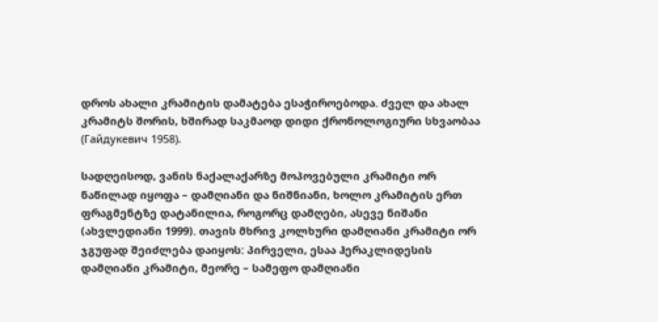დროს ახალი კრამიტის დამატება ესაჭიროებოდა. ძველ და ახალ კრამიტს შორის, ხშირად საკმაოდ დიდი ქრონოლოგიური სხვაობაა (Гайдукевич 1958).

სადღეისოდ, ვანის ნაქალაქარზე მოპოვებული კრამიტი ორ ნაწილად იყოფა – დამღიანი და ნიშნიანი, ხოლო კრამიტის ერთ ფრაგმენტზე დატანილია, როგორც დამღები, ასევე ნიშანი (ახვლედიანი 1999). თავის მხრივ კოლხური დამღიანი კრამიტი ორ ჯგუფად შეიძლება დაიყოს: პირველი, ესაა ჰერაკლიდესის დამღიანი კრამიტი, მეორე – სამეფო დამღიანი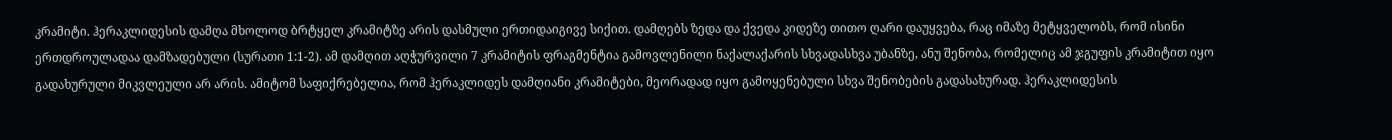კრამიტი. ჰერაკლიდესის დამღა მხოლოდ ბრტყელ კრამიტზე არის დასმული ერთიდაიგივე სიქით. დამღებს ზედა და ქვედა კიდეზე თითო ღარი დაუყვება, რაც იმაზე მეტყველობს, რომ ისინი ერთდროულადაა დამზადებული (სურათი 1:1-2). ამ დამღით აღჭურვილი 7 კრამიტის ფრაგმენტია გამოვლენილი ნაქალაქარის სხვადასხვა უბანზე, ანუ შენობა, რომელიც ამ ჯგუფის კრამიტით იყო გადახურული მიკვლეული არ არის. ამიტომ საფიქრებელია, რომ ჰერაკლიდეს დამღიანი კრამიტები, მეორადად იყო გამოყენებული სხვა შენობების გადასახურად. ჰერაკლიდესის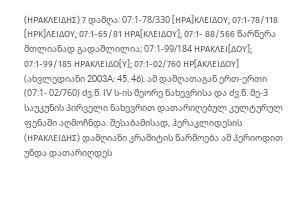(ΗΡΑΚΛΕΙΔΗΣ) 7 დამღა: 07:1-78/330 [ΗΡΑ]ΚΛΕΙΔΟΥ; 07:1-78/118 [ΗΡΚ]ΛΕΙΔΟΥ; 07:1-65/81 ΗΡΑ[ΚΛΕΙΔΟΥ]; 07:1- 88/566 წარწერა მთლიანად გადაშლილია; 07:1-99/184 ΗΡΑΚΛΕΙ[ΔΟΥ]; 07:1-99/185 ΗΡΑΚΛΕΙΔΟ[Υ]; 07:1-02/760 ΗΡ[ΑΚΛΕΙΔΟΥ] (ახვლედიანი 2003A: 45, 46). ამ დამღათაგან ერთ-ერთი (07:1- 02/760) ძვ.წ. IV ს-ის მეორე ნახევრისა და ძვ.წ. მე-3 საუკუნის პირველი ნახევრით დათარიღებულ კულტურულ ფენაში აღმოჩნდა. შესაბამისად, ჰერაკლიდესის (ΗΡΑΚΛΕΙΔΗΣ) დამღიანი კრამიტის წარმოება ამ პერიოდით უნდა დათარიღდეს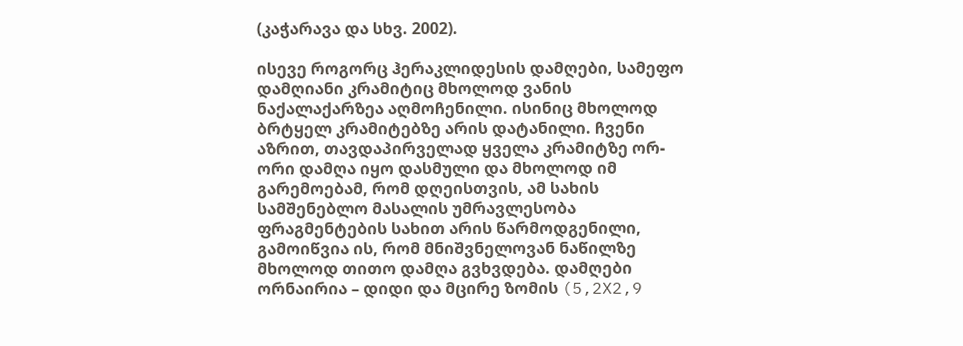(კაჭარავა და სხვ. 2002).

ისევე როგორც ჰერაკლიდესის დამღები, სამეფო დამღიანი კრამიტიც მხოლოდ ვანის ნაქალაქარზეა აღმოჩენილი. ისინიც მხოლოდ ბრტყელ კრამიტებზე არის დატანილი. ჩვენი აზრით, თავდაპირველად ყველა კრამიტზე ორ-ორი დამღა იყო დასმული და მხოლოდ იმ გარემოებამ, რომ დღეისთვის, ამ სახის სამშენებლო მასალის უმრავლესობა ფრაგმენტების სახით არის წარმოდგენილი, გამოიწვია ის, რომ მნიშვნელოვან ნაწილზე მხოლოდ თითო დამღა გვხვდება. დამღები ორნაირია – დიდი და მცირე ზომის (5,2X2,9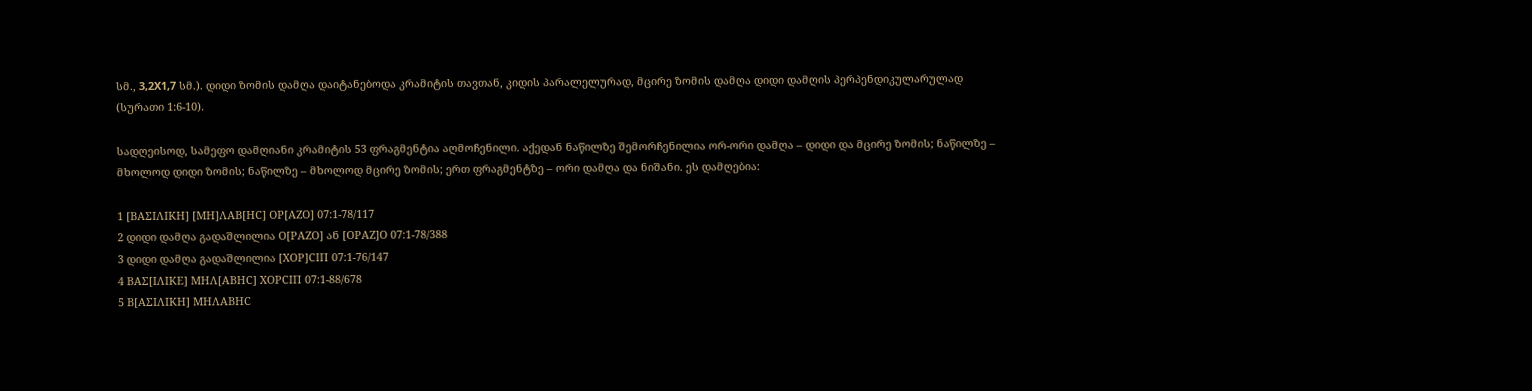სმ., 3,2X1,7 სმ.). დიდი ზომის დამღა დაიტანებოდა კრამიტის თავთან, კიდის პარალელურად, მცირე ზომის დამღა დიდი დამღის პერპენდიკულარულად (სურათი 1:6-10).

სადღეისოდ, სამეფო დამღიანი კრამიტის 53 ფრაგმენტია აღმოჩენილი. აქედან ნაწილზე შემორჩენილია ორ-ორი დამღა – დიდი და მცირე ზომის; ნაწილზე – მხოლოდ დიდი ზომის; ნაწილზე – მხოლოდ მცირე ზომის; ერთ ფრაგმენტზე – ორი დამღა და ნიშანი. ეს დამღებია:

1 [ΒΑΣΙΛΙΚΗ] [ΜΗ]ΛΑΒ[ΗC] ΟΡ[ΑΖΟ] 07:1-78/117
2 დიდი დამღა გადაშლილია Ο[ΡΑΖΟ] ან [ΟΡΑΖ]Ο 07:1-78/388
3 დიდი დამღა გადაშლილია [ΧΟΡ]CΙΠ 07:1-76/147
4 ΒΑΣ[ΙΛΙΚΕ] ΜΗΛ[ΑΒΗC] ΧΟΡCΙΠ 07:1-88/678
5 Β[ΑΣΙΛΙΚΗ] ΜΗΛΑΒΗC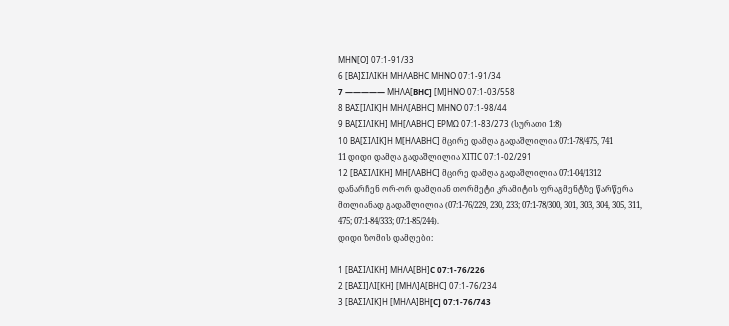ΜΗΝ[Ο] 07:1-91/33
6 [ΒΑ]ΣΙΛΙΚΗ ΜΗΛΑΒΗC ΜΗΝΟ 07:1-91/34
7 ————— MHΛA[BHC] [Μ]ΗΝΟ 07:1-03/558
8 ΒΑΣ[ΙΛΙΚ]Η ΜΗΛ[ΑΒΗC] ΜΗΝΟ 07:1-98/44
9 ΒΑ[ΣΙΛΙΚΗ] ΜΗ[ΛΑΒΗC] ΕΡΜΩ 07:1-83/273 (სურათი 1:8)
10 ΒΑ[ΣΙΛΙΚ]Η Μ[ΗΛΑΒΗC] მცირე დამღა გადაშლილია 07:1-78/475, 741
11 დიდი დამღა გადაშლილია ΧΙΤΙC 07:1-02/291
12 [ΒΑΣΙΛΙΚΗ] ΜΗ[ΛΑΒΗC] მცირე დამღა გადაშლილია 07:1-04/1312
დანარჩენ ორ-ორ დამღიან თორმეტი კრამიტის ფრაგმენტზე წარწერა მთლიანად გადაშლილია (07:1-76/229, 230, 233; 07:1-78/300, 301, 303, 304, 305, 311, 475; 07:1-84/333; 07:1-85/244).
დიდი ზომის დამღები:

1 [ΒΑΣΙΛΙΚΗ] ΜΗΛΑ[ΒΗ]C 07:1-76/226
2 [ΒΑΣΙ]ΛΙ[ΚΗ] [ΜΗΛ]Α[ΒΗC] 07:1-76/234
3 [ΒΑΣΙΛΙΚ]Η [ΜΗΛΑ]ΒΗ[C] 07:1-76/743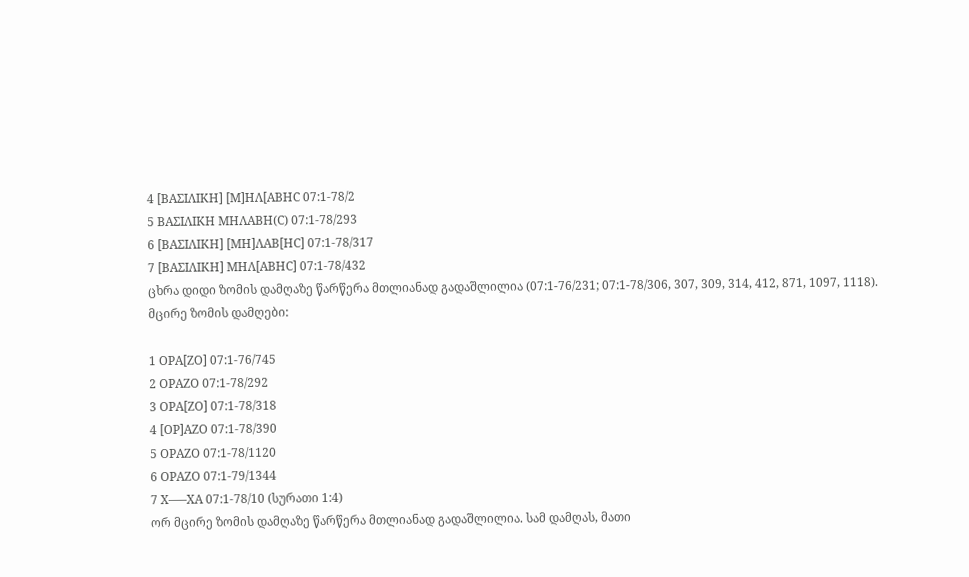4 [ΒΑΣΙΛΙΚΗ] [Μ]ΗΛ[ΑΒΗC 07:1-78/2
5 ΒΑΣΙΛΙΚΗ ΜΗΛΑΒΗ(C) 07:1-78/293
6 [ΒΑΣΙΛΙΚΗ] [ΜΗ]ΛΑΒ[ΗC] 07:1-78/317
7 [ΒΑΣΙΛΙΚΗ] ΜΗΛ[ΑΒΗC] 07:1-78/432
ცხრა დიდი ზომის დამღაზე წარწერა მთლიანად გადაშლილია (07:1-76/231; 07:1-78/306, 307, 309, 314, 412, 871, 1097, 1118).
მცირე ზომის დამღები:

1 ΟΡΑ[ΖΟ] 07:1-76/745
2 ΟΡΑΖΟ 07:1-78/292
3 ΟΡΑ[ΖΟ] 07:1-78/318
4 [ΟΡ]ΑΖΟ 07:1-78/390
5 ΟΡΑΖΟ 07:1-78/1120
6 ΟΡΑΖΟ 07:1-79/1344
7 Χ—–ΧΑ 07:1-78/10 (სურათი 1:4)
ორ მცირე ზომის დამღაზე წარწერა მთლიანად გადაშლილია. სამ დამღას, მათი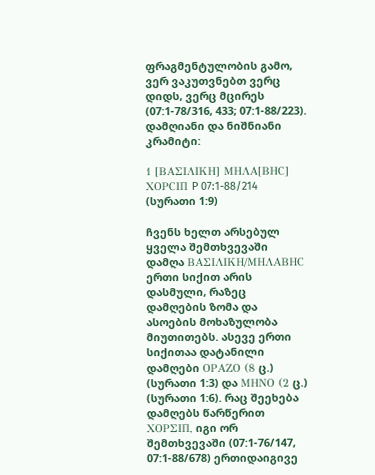ფრაგმენტულობის გამო, ვერ ვაკუთვნებთ ვერც დიდს, ვერც მცირეს (07:1-78/316, 433; 07:1-88/223).
დამღიანი და ნიშნიანი კრამიტი:

1 [ΒΑΣΙΛΙΚΗ] ΜΗΛΑ[ΒΗC] ΧΟΡCΙΠ P 07:1-88/214 (სურათი 1:9)

ჩვენს ხელთ არსებულ ყველა შემთხვევაში დამღა ΒΑΣΙΛΙΚΗ/ΜΗΛΑΒΗC ერთი სიქით არის დასმული, რაზეც დამღების ზომა და ასოების მოხაზულობა მიუთითებს. ასევე ერთი სიქითაა დატანილი დამღები ΟΡΑΖΟ (8 ც.) (სურათი 1:3) და ΜΗΝΟ (2 ც.) (სურათი 1:6). რაც შეეხება დამღებს წარწერით ΧΟΡΣΙΠ, იგი ორ შემთხვევაში (07:1-76/147, 07:1-88/678) ერთიდაიგივე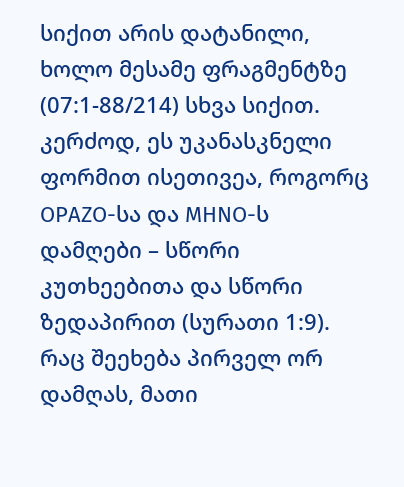სიქით არის დატანილი, ხოლო მესამე ფრაგმენტზე (07:1-88/214) სხვა სიქით. კერძოდ, ეს უკანასკნელი ფორმით ისეთივეა, როგორც ΟΡΑΖΟ-სა და ΜΗΝΟ-ს დამღები – სწორი კუთხეებითა და სწორი ზედაპირით (სურათი 1:9). რაც შეეხება პირველ ორ დამღას, მათი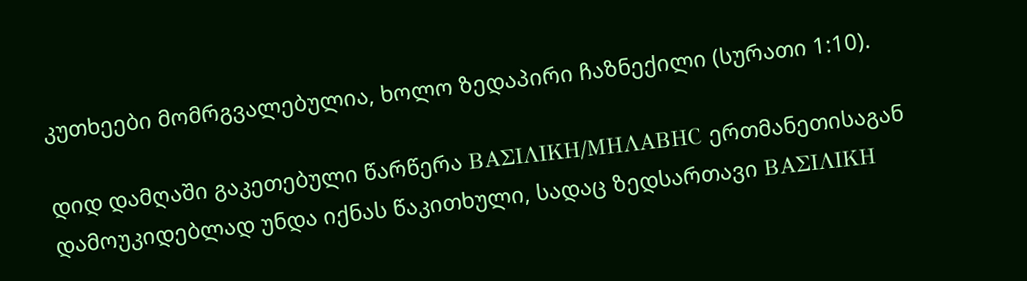კუთხეები მომრგვალებულია, ხოლო ზედაპირი ჩაზნექილი (სურათი 1:10).

დიდ დამღაში გაკეთებული წარწერა ΒΑΣΙΛΙΚΗ/ΜΗΛΑΒΗC ერთმანეთისაგან დამოუკიდებლად უნდა იქნას წაკითხული, სადაც ზედსართავი ΒΑΣΙΛΙΚΗ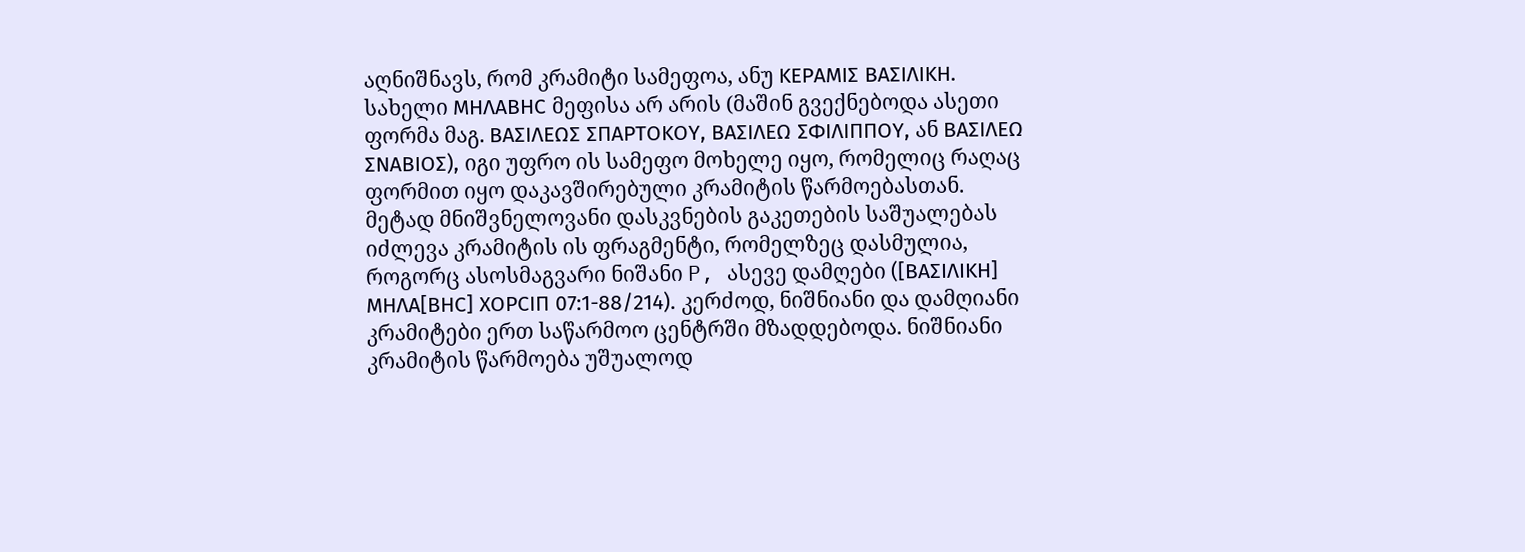აღნიშნავს, რომ კრამიტი სამეფოა, ანუ ΚΕΡΑΜΙΣ ΒΑΣΙΛΙΚΗ. სახელი ΜΗΛΑΒΗC მეფისა არ არის (მაშინ გვექნებოდა ასეთი ფორმა მაგ. ΒΑΣΙΛΕΩΣ ΣΠΑΡΤΟΚΟΥ, ΒΑΣΙΛΕΩ ΣΦΙΛΙΠΠΟΥ, ან ΒΑΣΙΛΕΩ ΣΝΑΒΙΟΣ), იგი უფრო ის სამეფო მოხელე იყო, რომელიც რაღაც ფორმით იყო დაკავშირებული კრამიტის წარმოებასთან. მეტად მნიშვნელოვანი დასკვნების გაკეთების საშუალებას იძლევა კრამიტის ის ფრაგმენტი, რომელზეც დასმულია, როგორც ასოსმაგვარი ნიშანი P, ასევე დამღები ([ΒΑΣΙΛΙΚΗ] ΜΗΛΑ[ΒΗC] ΧΟΡCΙΠ 07:1-88/214). კერძოდ, ნიშნიანი და დამღიანი კრამიტები ერთ საწარმოო ცენტრში მზადდებოდა. ნიშნიანი კრამიტის წარმოება უშუალოდ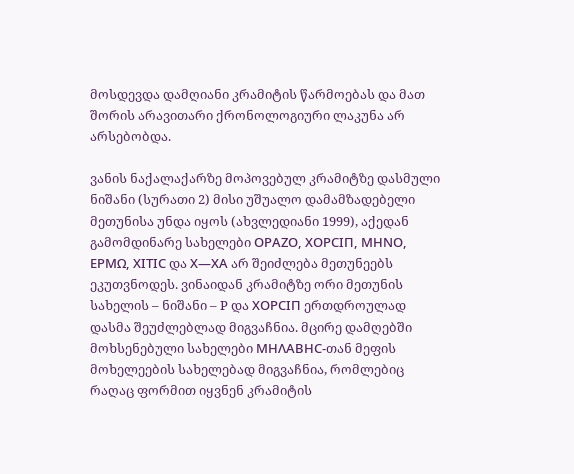მოსდევდა დამღიანი კრამიტის წარმოებას და მათ შორის არავითარი ქრონოლოგიური ლაკუნა არ არსებობდა.

ვანის ნაქალაქარზე მოპოვებულ კრამიტზე დასმული ნიშანი (სურათი 2) მისი უშუალო დამამზადებელი მეთუნისა უნდა იყოს (ახვლედიანი 1999), აქედან გამომდინარე სახელები ΟΡΑΖΟ, ΧΟΡCΙΠ, ΜΗΝΟ, ΕΡΜΩ, ΧΙΤΙC და Χ—ΧΑ არ შეიძლება მეთუნეებს ეკუთვნოდეს. ვინაიდან კრამიტზე ორი მეთუნის სახელის – ნიშანი – P და ΧΟΡCΙΠ ერთდროულად დასმა შეუძლებლად მიგვაჩნია. მცირე დამღებში მოხსენებული სახელები ΜΗΛΑΒΗC-თან მეფის მოხელეების სახელებად მიგვაჩნია, რომლებიც რაღაც ფორმით იყვნენ კრამიტის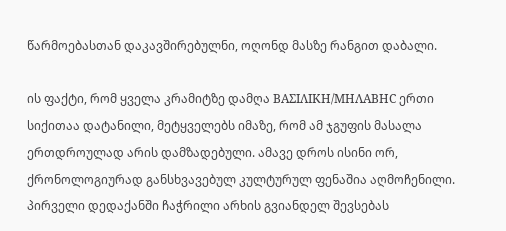წარმოებასთან დაკავშირებულნი, ოღონდ მასზე რანგით დაბალი.

ის ფაქტი, რომ ყველა კრამიტზე დამღა ΒΑΣΙΛΙΚΗ/ΜΗΛΑΒΗC ერთი სიქითაა დატანილი, მეტყველებს იმაზე, რომ ამ ჯგუფის მასალა ერთდროულად არის დამზადებული. ამავე დროს ისინი ორ, ქრონოლოგიურად განსხვავებულ კულტურულ ფენაშია აღმოჩენილი. პირველი დედაქანში ჩაჭრილი არხის გვიანდელ შევსებას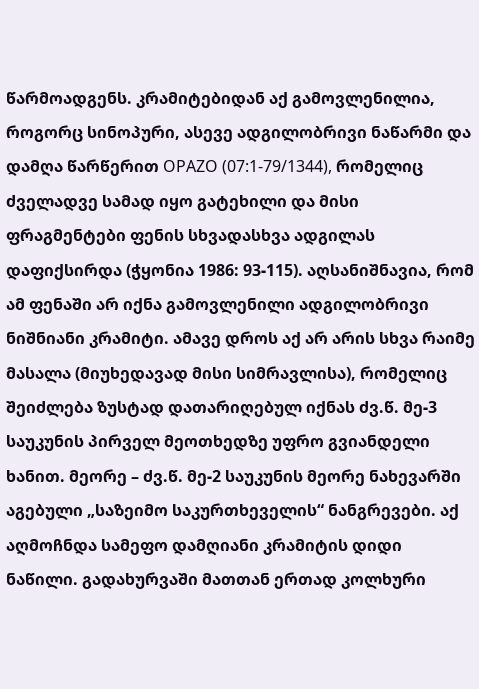წარმოადგენს. კრამიტებიდან აქ გამოვლენილია, როგორც სინოპური, ასევე ადგილობრივი ნაწარმი და დამღა წარწერით ΟΡΑΖΟ (07:1-79/1344), რომელიც ძველადვე სამად იყო გატეხილი და მისი ფრაგმენტები ფენის სხვადასხვა ადგილას დაფიქსირდა (ჭყონია 1986: 93-115). აღსანიშნავია, რომ ამ ფენაში არ იქნა გამოვლენილი ადგილობრივი ნიშნიანი კრამიტი. ამავე დროს აქ არ არის სხვა რაიმე მასალა (მიუხედავად მისი სიმრავლისა), რომელიც შეიძლება ზუსტად დათარიღებულ იქნას ძვ.წ. მე-3 საუკუნის პირველ მეოთხედზე უფრო გვიანდელი ხანით. მეორე – ძვ.წ. მე-2 საუკუნის მეორე ნახევარში აგებული „საზეიმო საკურთხეველის“ ნანგრევები. აქ აღმოჩნდა სამეფო დამღიანი კრამიტის დიდი ნაწილი. გადახურვაში მათთან ერთად კოლხური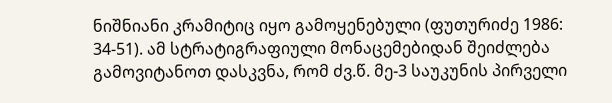ნიშნიანი კრამიტიც იყო გამოყენებული (ფუთურიძე 1986: 34-51). ამ სტრატიგრაფიული მონაცემებიდან შეიძლება გამოვიტანოთ დასკვნა, რომ ძვ.წ. მე-3 საუკუნის პირველი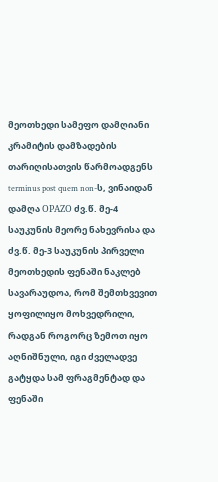მეოთხედი სამეფო დამღიანი კრამიტის დამზადების თარიღისათვის წარმოადგენს terminus post quem non-ს, ვინაიდან დამღა ΟΡΑΖΟ ძვ.წ. მე-4 საუკუნის მეორე ნახევრისა და ძვ.წ. მე-3 საუკუნის პირველი მეოთხედის ფენაში ნაკლებ სავარაუდოა, რომ შემთხვევით ყოფილიყო მოხვედრილი, რადგან როგორც ზემოთ იყო აღნიშნული, იგი ძველადვე გატყდა სამ ფრაგმენტად და ფენაში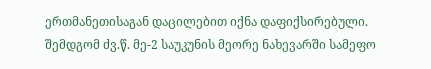ერთმანეთისაგან დაცილებით იქნა დაფიქსირებული. შემდგომ ძვ.წ. მე-2 საუკუნის მეორე ნახევარში სამეფო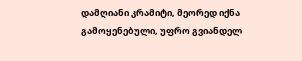დამღიანი კრამიტი, მეორედ იქნა გამოყენებული, უფრო გვიანდელ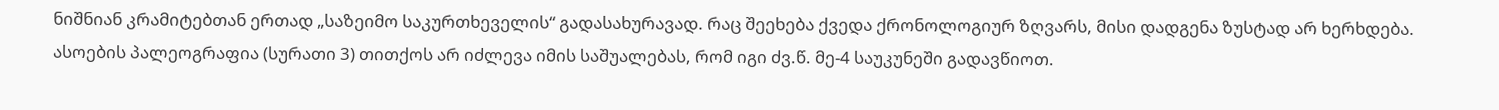ნიშნიან კრამიტებთან ერთად „საზეიმო საკურთხეველის“ გადასახურავად. რაც შეეხება ქვედა ქრონოლოგიურ ზღვარს, მისი დადგენა ზუსტად არ ხერხდება. ასოების პალეოგრაფია (სურათი 3) თითქოს არ იძლევა იმის საშუალებას, რომ იგი ძვ.წ. მე-4 საუკუნეში გადავწიოთ.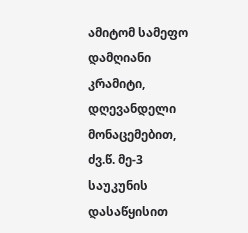ამიტომ სამეფო დამღიანი კრამიტი, დღევანდელი მონაცემებით, ძვ.წ. მე-3 საუკუნის დასაწყისით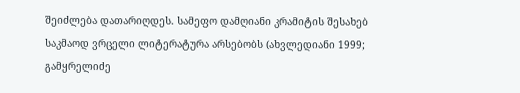შეიძლება დათარიღდეს. სამეფო დამღიანი კრამიტის შესახებ საკმაოდ ვრცელი ლიტერატურა არსებობს (ახვლედიანი 1999; გამყრელიძე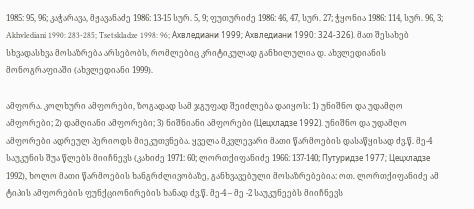1985: 95, 96; კაჭარავა, მჟავანაძე 1986: 13-15 სურ. 5, 9; ფუთურიძე 1986: 46, 47, სურ. 27; ჭყონია 1986: 114, სურ. 96, 3; Akhvlediani 1990: 283-285; Tsetskladze 1998: 96; Ахвледиани 1999; Ахвледиани 1990: 324-326). მათ შესახებ სხვადასხვა მოსაზრება არსებობს, რომლებიც კრიტიკულად განხილულია დ. ახვლედიანის მონოგრაფიაში (ახვლედიანი 1999).

ამფორა. კოლხური ამფორები, ზოგადად სამ ჯგუფად შეიძლება დაიყოს: 1) უნიშნო და უდამღო ამფორები; 2) დამღიანი ამფორები; 3) ნიშნიანი ამფორები (Цецхладзе 1992). უნიშნო და უდამღო ამფორები ადრეულ პერიოდს მიეკუთვნება. ყველა მკვლევარი მათი წარმოების დასაწყისად ძვ.წ. მე-4 საუკუნის შუა წლებს მიიჩნევს (კახიძე 1971: 60; ლორთქიფანიძე 1966: 137-140; Путуридзе 1977; Цецхладзе 1992), ხოლო მათი წარმოების ხანგრძლივობაზე, განხვავებული მოსაზრებებია: ოთ. ლორთქიფანიძე ამ ტიპის ამფორების ფუნქციონირების ხანად ძვ.წ. მე-4 – მე -2 საუკუნეებს მიიჩნევს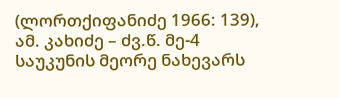(ლორთქიფანიძე 1966: 139), ამ. კახიძე – ძვ.წ. მე-4 საუკუნის მეორე ნახევარს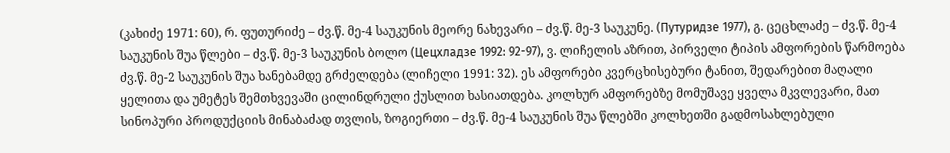(კახიძე 1971: 60), რ. ფუთურიძე – ძვ.წ. მე-4 საუკუნის მეორე ნახევარი – ძვ.წ. მე-3 საუკუნე. (Путуридзе 1977), გ. ცეცხლაძე – ძვ.წ. მე-4 საუკუნის შუა წლები – ძვ.წ. მე-3 საუკუნის ბოლო (Цецхладзе 1992: 92-97), ვ. ლიჩელის აზრით, პირველი ტიპის ამფორების წარმოება ძვ.წ. მე-2 საუკუნის შუა ხანებამდე გრძელდება (ლიჩელი 1991: 32). ეს ამფორები კვერცხისებური ტანით, შედარებით მაღალი ყელითა და უმეტეს შემთხვევაში ცილინდრული ქუსლით ხასიათდება. კოლხურ ამფორებზე მომუშავე ყველა მკვლევარი, მათ სინოპური პროდუქციის მინაბაძად თვლის, ზოგიერთი – ძვ.წ. მე-4 საუკუნის შუა წლებში კოლხეთში გადმოსახლებული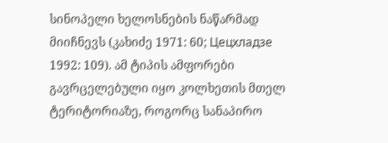სინოპელი ხელოსნების ნაწარმად მიიჩნევს (კახიძე 1971: 60; Цецхладзе 1992: 109). ამ ტიპის ამფორები გავრცელებული იყო კოლხეთის მთელ ტერიტორიაზე, როგორც სანაპირო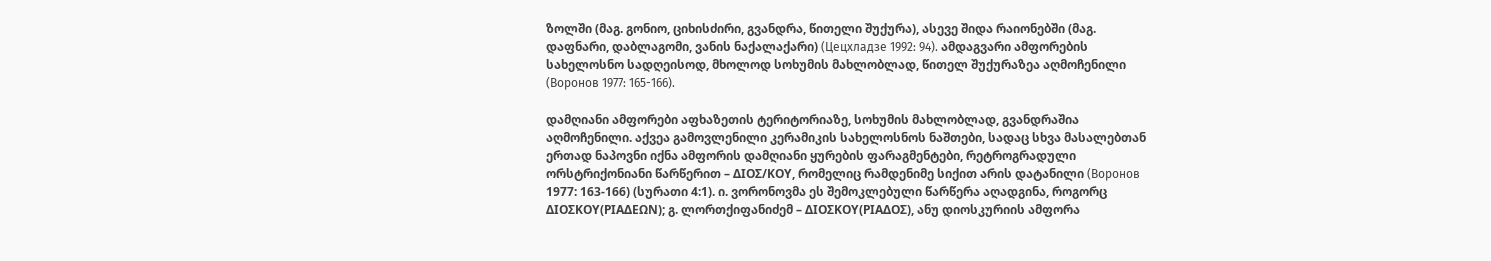ზოლში (მაგ. გონიო, ციხისძირი, გვანდრა, წითელი შუქურა), ასევე შიდა რაიონებში (მაგ. დაფნარი, დაბლაგომი, ვანის ნაქალაქარი) (Цецхладзе 1992: 94). ამდაგვარი ამფორების სახელოსნო სადღეისოდ, მხოლოდ სოხუმის მახლობლად, წითელ შუქურაზეა აღმოჩენილი (Воронов 1977: 165-166).

დამღიანი ამფორები აფხაზეთის ტერიტორიაზე, სოხუმის მახლობლად, გვანდრაშია აღმოჩენილი. აქვეა გამოვლენილი კერამიკის სახელოსნოს ნაშთები, სადაც სხვა მასალებთან ერთად ნაპოვნი იქნა ამფორის დამღიანი ყურების ფარაგმენტები, რეტროგრადული ორსტრიქონიანი წარწერით – ΔΙΟΣ/ΚΟΥ, რომელიც რამდენიმე სიქით არის დატანილი (Воронов 1977: 163-166) (სურათი 4:1). ი. ვორონოვმა ეს შემოკლებული წარწერა აღადგინა, როგორც ΔΙΟΣΚΟΥ(ΡΙΑΔΕΩΝ); გ. ლორთქიფანიძემ – ΔΙΟΣΚΟΥ(ΡΙΑΔΟΣ), ანუ დიოსკურიის ამფორა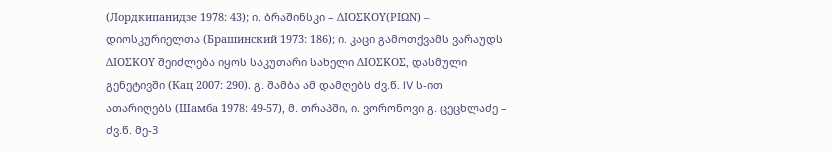(Лордкипанидзе 1978: 43); ი. ბრაშინსკი – ΔΙΟΣΚΟΥ(ΡΙΩΝ) – დიოსკურიელთა (Брашинский 1973: 186); ი. კაცი გამოთქვამს ვარაუდს ΔΙΟΣΚΟΥ შეიძლება იყოს საკუთარი სახელი ΔΙΟΣΚΟΣ, დასმული გენეტივში (Кац 2007: 290). გ. შამბა ამ დამღებს ძვ.წ. IV ს-ით ათარიღებს (Шамба 1978: 49-57), მ. თრაპში, ი. ვორონოვი გ. ცეცხლაძე – ძვ.წ. მე-3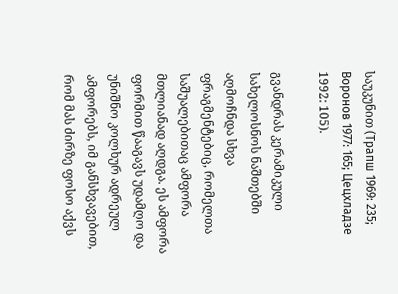საუკუნით (Трапш 1969: 235; Воронов 1977: 165; Цецхладзе 1992: 105).

გვანდრას კერამიკული სახელოსნოს ნაშთებში აღმოჩნდა სხვა ფრაგმენტებიც, რომელთა საშუალებითაც ამფორა მთლიანად აღდგა. ეს ამფორა ფორმით წააგავს უდამღო და უნიშნო კოლხურ ადრეულ ამფორებს, იმ განსხვავებით, რომ მას ძირზე ფოსო აქვს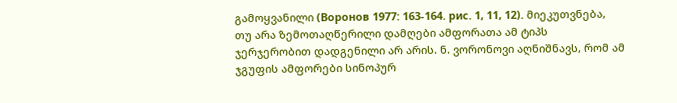გამოყვანილი (Воронов 1977: 163-164. рис. 1, 11, 12). მიეკუთვნება, თუ არა ზემოთაღწერილი დამღები ამფორათა ამ ტიპს ჯერჯერობით დადგენილი არ არის. ნ. ვორონოვი აღნიშნავს, რომ ამ ჯგუფის ამფორები სინოპურ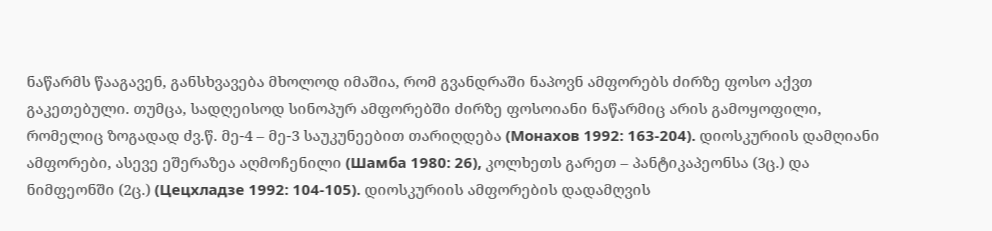ნაწარმს წააგავენ, განსხვავება მხოლოდ იმაშია, რომ გვანდრაში ნაპოვნ ამფორებს ძირზე ფოსო აქვთ გაკეთებული. თუმცა, სადღეისოდ სინოპურ ამფორებში ძირზე ფოსოიანი ნაწარმიც არის გამოყოფილი, რომელიც ზოგადად ძვ.წ. მე-4 – მე-3 საუკუნეებით თარიღდება (Монахов 1992: 163-204). დიოსკურიის დამღიანი ამფორები, ასევე ეშერაზეა აღმოჩენილი (Шамба 1980: 26), კოლხეთს გარეთ – პანტიკაპეონსა (3ც.) და ნიმფეონში (2ც.) (Цецхладзе 1992: 104-105). დიოსკურიის ამფორების დადამღვის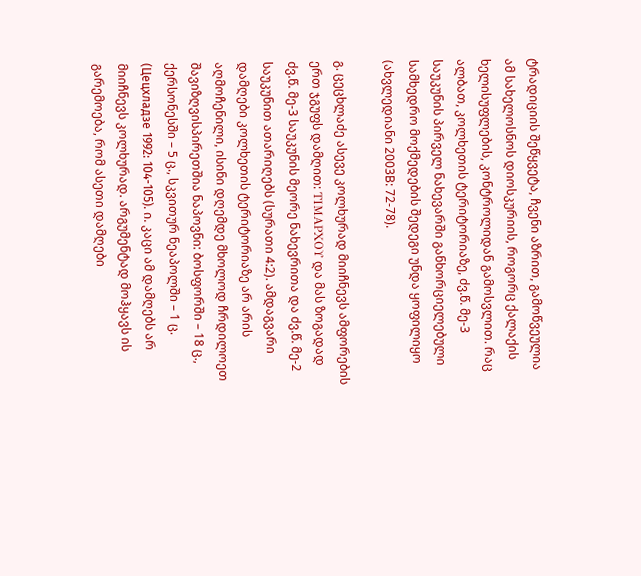ტრადიციის შეწყვეტა, ჩვენი აზრით, გამოწვეულია ამ სახელოსნოს დიოსკურიის, როგორც ქალაქის ხელისუფლების, კონტროლიდან გამოსვლით. რაც ალბათ, კოლხეთის ტერიტორიაზე, ძვ.წ. მე-3 საუკუნის პირველ ნახევარში განხორციელებული სამხედრო მოქმედების შედეგი უნდა ყოფილიყო (ახვლედიანი 2003B: 72-78).

გ. ცეცხლაძე ასევე კოლხურად მიიჩნევს ამფორების ერთ ჯგუფს დამღით: ΤΙΜΑΡΧΟΥ და მას ზოგადად ძვ.წ. მე-3 საუკუნის მეორე ნახევრითა და ძვ.წ. მე-2 საუკუნით ათარიღებს (სურათი 4:2). ამდაგვარი დამღები კოლხეთის ტერიტორიაზე არ არის აღმოჩენილი, ისინი დღემდე მხოლოდ ჩრდილოეთ შავიზღვისპირეთშია ნაპოვნი: ბოსფორში – 18 ც., ქერსონესში – 5 ც., სკვითურ ნეაპოლში – 1 ც. (Цецхладзе 1992: 104-105). ი. კაცი ამ დამღებს არ მიიჩნევს კოლხურად. არგუმენტად მოჰყავს ის გარემოება, რომ ასეთი დამღები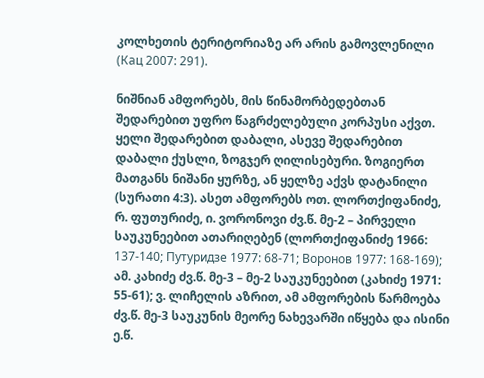კოლხეთის ტერიტორიაზე არ არის გამოვლენილი (Кац 2007: 291).

ნიშნიან ამფორებს, მის წინამორბედებთან შედარებით უფრო წაგრძელებული კორპუსი აქვთ. ყელი შედარებით დაბალი, ასევე შედარებით დაბალი ქუსლი, ზოგჯერ ღილისებური. ზოგიერთ მათგანს ნიშანი ყურზე, ან ყელზე აქვს დატანილი (სურათი 4:3). ასეთ ამფორებს ოთ. ლორთქიფანიძე, რ. ფუთურიძე, ი. ვორონოვი ძვ.წ. მე-2 – პირველი საუკუნეებით ათარიღებენ (ლორთქიფანიძე 1966: 137-140; Путуридзе 1977: 68-71; Воронов 1977: 168-169); ამ. კახიძე ძვ.წ. მე-3 – მე-2 საუკუნეებით (კახიძე 1971: 55-61); ვ. ლიჩელის აზრით, ამ ამფორების წარმოება ძვ.წ. მე-3 საუკუნის მეორე ნახევარში იწყება და ისინი ე.წ.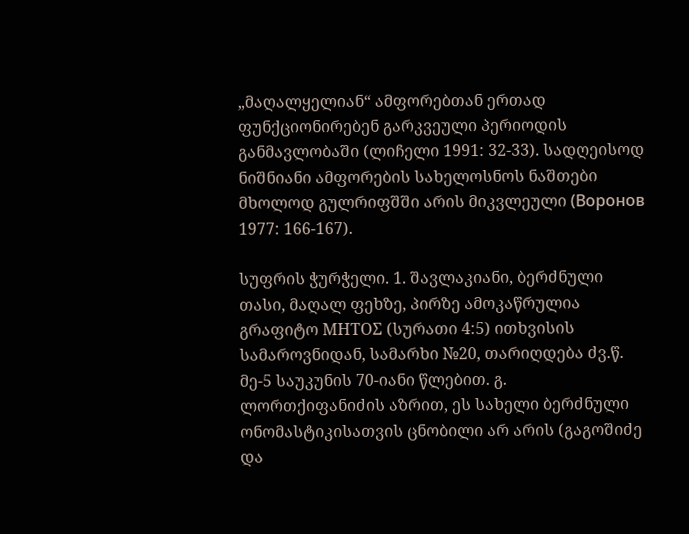„მაღალყელიან“ ამფორებთან ერთად ფუნქციონირებენ გარკვეული პერიოდის განმავლობაში (ლიჩელი 1991: 32-33). სადღეისოდ ნიშნიანი ამფორების სახელოსნოს ნაშთები მხოლოდ გულრიფშში არის მიკვლეული (Воронов 1977: 166-167).

სუფრის ჭურჭელი. 1. შავლაკიანი, ბერძნული თასი, მაღალ ფეხზე, პირზე ამოკაწრულია გრაფიტო ΜΗΤΟΣ (სურათი 4:5) ითხვისის სამაროვნიდან, სამარხი №20, თარიღდება ძვ.წ. მე-5 საუკუნის 70-იანი წლებით. გ. ლორთქიფანიძის აზრით, ეს სახელი ბერძნული ონომასტიკისათვის ცნობილი არ არის (გაგოშიძე და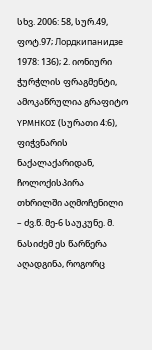სხვ. 2006: 58, სურ.49, ფოტ.97; Лордкипанидзе 1978: 136); 2. იონიური ჭურჭლის ფრაგმენტი, ამოკაწრულია გრაფიტო ΥΡΜΗΚΟΣ (სურათი 4:6), ფიჭვნარის ნაქალაქარიდან, ჩოლოქისპირა თხრილში აღმოჩენილი – ძვ.წ. მე-6 საუკუნე. მ. ნასიძემ ეს წარწერა აღადგინა, როგორც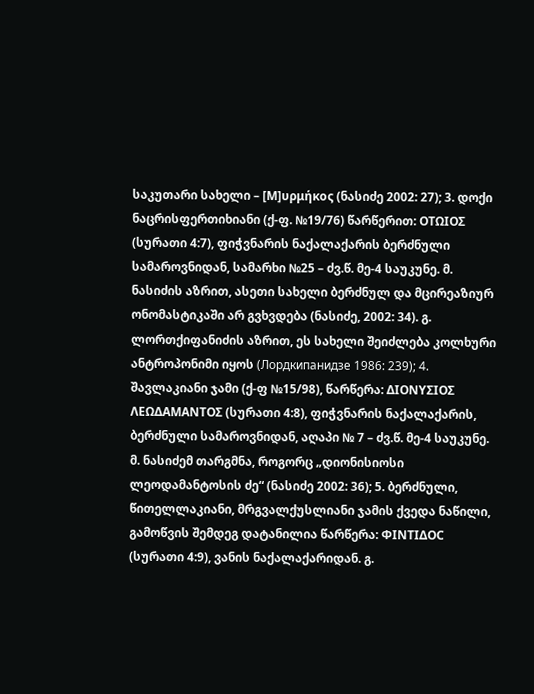საკუთარი სახელი – [Μ]υρμήκος (ნასიძე 2002: 27); 3. დოქი ნაცრისფერთიხიანი (ქ-ფ. №19/76) წარწერით: ΟΤΩΙΟΣ (სურათი 4:7), ფიჭვნარის ნაქალაქარის ბერძნული სამაროვნიდან, სამარხი №25 – ძვ.წ. მე-4 საუკუნე. მ. ნასიძის აზრით, ასეთი სახელი ბერძნულ და მცირეაზიურ ონომასტიკაში არ გვხვდება (ნასიძე, 2002: 34). გ. ლორთქიფანიძის აზრით, ეს სახელი შეიძლება კოლხური ანტროპონიმი იყოს (Лордкипанидзе 1986: 239); 4. შავლაკიანი ჯამი (ქ-ფ №15/98), წარწერა: ΔΙΟΝΥΣΙΟΣ ΛΕΩΔΑΜΑΝΤΟΣ (სურათი 4:8), ფიჭვნარის ნაქალაქარის, ბერძნული სამაროვნიდან, აღაპი № 7 – ძვ.წ. მე-4 საუკუნე. მ. ნასიძემ თარგმნა, როგორც „დიონისიოსი ლეოდამანტოსის ძე“ (ნასიძე 2002: 36); 5. ბერძნული, წითელლაკიანი, მრგვალქუსლიანი ჯამის ქვედა ნაწილი, გამოწვის შემდეგ დატანილია წარწერა: ΦΙΝΤΙΔΟC (სურათი 4:9), ვანის ნაქალაქარიდან. გ.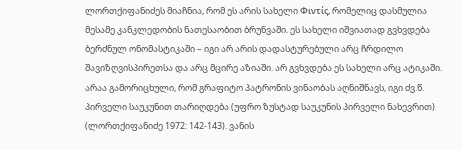ლორთქიფანიძეს მიაჩნია, რომ ეს არის სახელი Φιντίς, რომელიც დასმულია მესამე კანკლედობის ნათესაობით ბრუნვაში. ეს სახელი იშვიათად გვხვდება ბერძნულ ონომასტიკაში – იგი არ არის დადასტურებული არც ჩრდილო შავიზღვისპირეთსა და არც მცირე აზიაში. არ გვხვდება ეს სახელი არც ატიკაში. არაა გამორიცხული, რომ გრაფიტო პატრონის ვინაობას აღნიშნავს, იგი ძვ.წ. პირველი საუკუნით თარიღდება (უფრო ზუსტად საუკუნის პირველი ნახევრით) (ლორთქიფანიძე 1972: 142-143). ვანის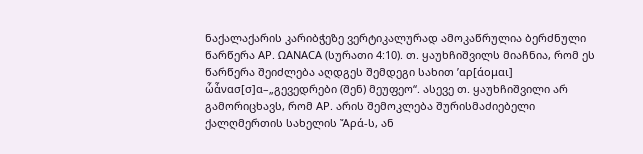ნაქალაქარის კარიბჭეზე ვერტიკალურად ამოკაწრულია ბერძნული წარწერა ΑΡ. ΩΑΝΑCΑ (სურათი 4:10). თ. ყაუხჩიშვილს მიაჩნია, რომ ეს წარწერა შეიძლება აღდგეს შემდეგი სახით ’αρ[άομαι] ὧἆνασ[σ]α–„გევედრები (შენ) მეუფეო“. ასევე თ. ყაუხჩიშვილი არ გამორიცხავს, რომ ΑΡ. არის შემოკლება შურისმაძიებელი ქალღმერთის სახელის Ἄρά-ს, ან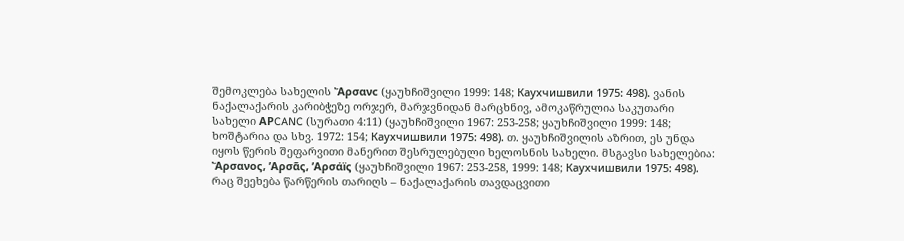შემოკლება სახელის Ἄρσανc (ყაუხჩიშვილი 1999: 148; Каухчишвили 1975: 498). ვანის ნაქალაქარის კარიბჭეზე ორჯერ, მარჯვნიდან მარცხნივ, ამოკაწრულია საკუთარი სახელი ΑΡCANC (სურათი 4:11) (ყაუხჩიშვილი 1967: 253-258; ყაუხჩიშვილი 1999: 148; ხოშტარია და სხვ. 1972: 154; Каухчишвили 1975: 498). თ. ყაუხჩიშვილის აზრით, ეს უნდა იყოს წერის შეფარვითი მანერით შესრულებული ხელოსნის სახელი. მსგავსი სახელებია: Ἄρσανος, ’Αρσᾶς, ’Αρσάïς (ყაუხჩიშვილი 1967: 253-258, 1999: 148; Каухчишвили 1975: 498). რაც შეეხება წარწერის თარიღს – ნაქალაქარის თავდაცვითი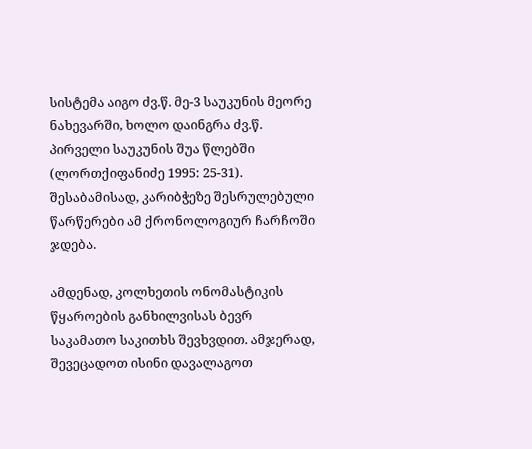სისტემა აიგო ძვ.წ. მე-3 საუკუნის მეორე ნახევარში, ხოლო დაინგრა ძვ.წ. პირველი საუკუნის შუა წლებში (ლორთქიფანიძე 1995: 25-31). შესაბამისად, კარიბჭეზე შესრულებული წარწერები ამ ქრონოლოგიურ ჩარჩოში ჯდება.

ამდენად, კოლხეთის ონომასტიკის წყაროების განხილვისას ბევრ საკამათო საკითხს შევხვდით. ამჯერად, შევეცადოთ ისინი დავალაგოთ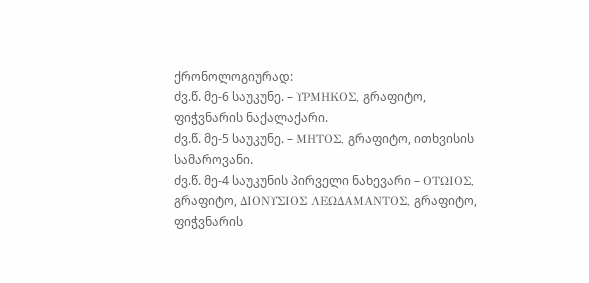ქრონოლოგიურად:
ძვ.წ. მე-6 საუკუნე. – ΥΡΜΗΚΟΣ, გრაფიტო, ფიჭვნარის ნაქალაქარი.
ძვ.წ. მე-5 საუკუნე. – ΜΗΤΟΣ, გრაფიტო, ითხვისის სამაროვანი.
ძვ.წ. მე-4 საუკუნის პირველი ნახევარი – ΟΤΩΙΟΣ, გრაფიტო, ΔΙΟΝΥΣΙΟΣ ΛΕΩΔΑΜΑΝΤΟΣ, გრაფიტო, ფიჭვნარის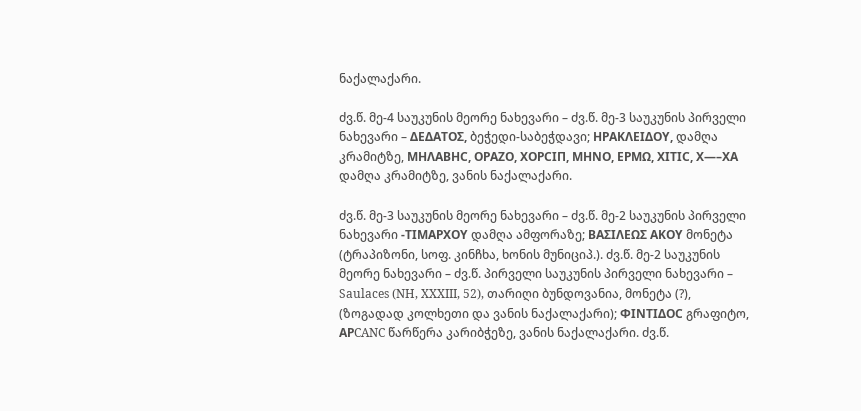ნაქალაქარი.

ძვ.წ. მე-4 საუკუნის მეორე ნახევარი – ძვ.წ. მე-3 საუკუნის პირველი ნახევარი – ΔΕΔΑΤΟΣ, ბეჭედი-საბეჭდავი; ΗΡΑΚΛΕΙΔΟΥ, დამღა კრამიტზე, ΜΗΛΑΒΗC, ΟΡΑΖΟ, ΧΟΡCΙΠ, ΜΗΝΟ, ΕΡΜΩ, ΧΙΤΙC, Χ—–ΧΑ დამღა კრამიტზე, ვანის ნაქალაქარი.

ძვ.წ. მე-3 საუკუნის მეორე ნახევარი – ძვ.წ. მე-2 საუკუნის პირველი ნახევარი -ΤΙΜΑΡΧΟΥ დამღა ამფორაზე; ΒΑΣΙΛΕΩΣ ΑΚΟΥ მონეტა (ტრაპიზონი, სოფ. კინჩხა, ხონის მუნიციპ.). ძვ.წ. მე-2 საუკუნის მეორე ნახევარი – ძვ.წ. პირველი საუკუნის პირველი ნახევარი – Saulaces (NH, XXXIII, 52), თარიღი ბუნდოვანია, მონეტა (?), (ზოგადად კოლხეთი და ვანის ნაქალაქარი); ΦΙΝΤΙΔΟC გრაფიტო, ΑΡCANC წარწერა კარიბჭეზე, ვანის ნაქალაქარი. ძვ.წ.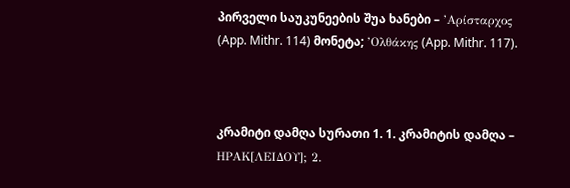პირველი საუკუნეების შუა ხანები – ’Αρίσταρχος (App. Mithr. 114) მონეტა; ’Ολθάκης (App. Mithr. 117).



კრამიტი დამღა სურათი 1. 1. კრამიტის დამღა – ΗΡΑΚ[ΛΕΙΔΟΥ]; 2.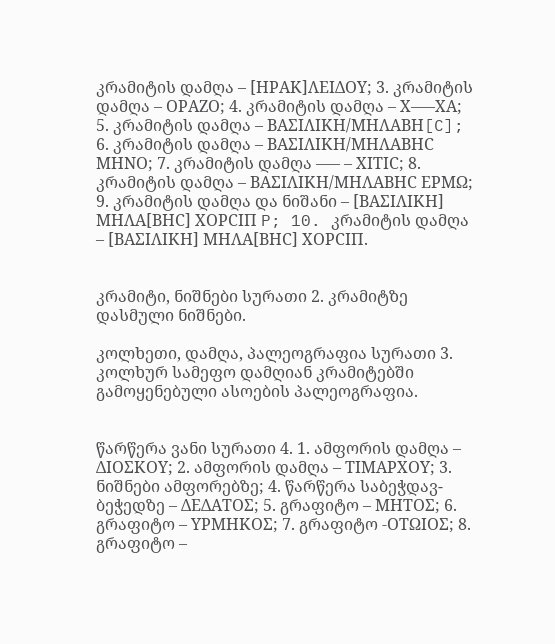კრამიტის დამღა – [ΗΡΑΚ]ΛΕΙΔΟΥ; 3. კრამიტის დამღა – ΟΡΑΖΟ; 4. კრამიტის დამღა – Χ—–ΧΑ; 5. კრამიტის დამღა – ΒΑΣΙΛΙΚΗ/ΜΗΛΑΒΗ[C]; 6. კრამიტის დამღა – ΒΑΣΙΛΙΚΗ/ΜΗΛΑΒΗC ΜΗΝΟ; 7. კრამიტის დამღა —– – ΧΙΤΙC; 8. კრამიტის დამღა – ΒΑΣΙΛΙΚΗ/ΜΗΛΑΒΗC ΕΡΜΩ; 9. კრამიტის დამღა და ნიშანი – [ΒΑΣΙΛΙΚΗ] ΜΗΛΑ[ΒΗC] ΧΟΡCΙΠ P; 10. კრამიტის დამღა – [ΒΑΣΙΛΙΚΗ] ΜΗΛΑ[ΒΗC] ΧΟΡCΙΠ.


კრამიტი, ნიშნები სურათი 2. კრამიტზე დასმული ნიშნები.

კოლხეთი, დამღა, პალეოგრაფია სურათი 3. კოლხურ სამეფო დამღიან კრამიტებში გამოყენებული ასოების პალეოგრაფია.


წარწერა ვანი სურათი 4. 1. ამფორის დამღა – ΔΙΟΣΚΟΥ; 2. ამფორის დამღა – ΤΙΜΑΡΧΟΥ; 3. ნიშნები ამფორებზე; 4. წარწერა საბეჭდავ-ბეჭედზე – ΔΕΔΑΤΟΣ; 5. გრაფიტო – ΜΗΤΟΣ; 6. გრაფიტო – ΥΡΜΗΚΟΣ; 7. გრაფიტო -ΟΤΩΙΟΣ; 8. გრაფიტო –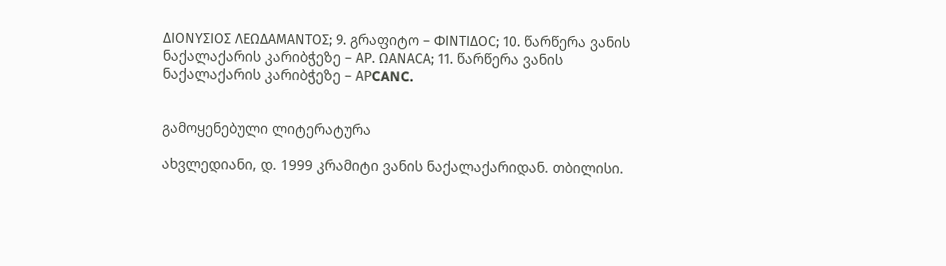ΔΙΟΝΥΣΙΟΣ ΛΕΩΔΑΜΑΝΤΟΣ; 9. გრაფიტო – ΦΙΝΤΙΔΟC; 10. წარწერა ვანის ნაქალაქარის კარიბჭეზე – ΑΡ. ΩΑΝΑCΑ; 11. წარწერა ვანის ნაქალაქარის კარიბჭეზე – ΑΡCANC.


გამოყენებული ლიტერატურა

ახვლედიანი, დ. 1999 კრამიტი ვანის ნაქალაქარიდან. თბილისი.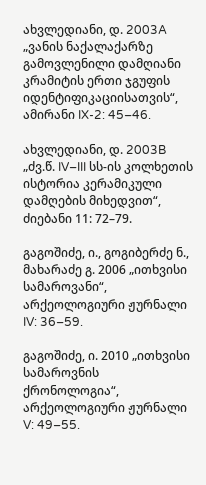ახვლედიანი, დ. 2003A „ვანის ნაქალაქარზე გამოვლენილი დამღიანი კრამიტის ერთი ჯგუფის იდენტიფიკაციისათვის“, ამირანი IX-2: 45–46.

ახვლედიანი, დ. 2003B „ძვ.წ. IV–III სს-ის კოლხეთის ისტორია კერამიკული დამღების მიხედვით“, ძიებანი 11: 72–79.

გაგოშიძე, ი., გოგიბერძე ნ., მახარაძე გ. 2006 „ითხვისი სამაროვანი“, არქეოლოგიური ჟურნალი IV: 36–59.

გაგოშიძე, ი. 2010 „ითხვისი სამაროვნის ქრონოლოგია“, არქეოლოგიური ჟურნალი V: 49–55.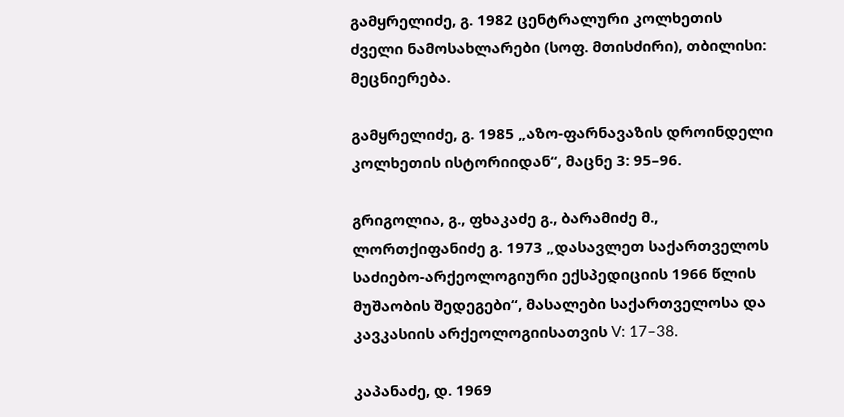გამყრელიძე, გ. 1982 ცენტრალური კოლხეთის ძველი ნამოსახლარები (სოფ. მთისძირი), თბილისი: მეცნიერება.

გამყრელიძე, გ. 1985 „აზო-ფარნავაზის დროინდელი კოლხეთის ისტორიიდან“, მაცნე 3: 95–96.

გრიგოლია, გ., ფხაკაძე გ., ბარამიძე მ., ლორთქიფანიძე გ. 1973 „დასავლეთ საქართველოს საძიებო-არქეოლოგიური ექსპედიციის 1966 წლის მუშაობის შედეგები“, მასალები საქართველოსა და კავკასიის არქეოლოგიისათვის V: 17–38.

კაპანაძე, დ. 1969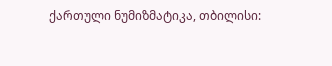ქართული ნუმიზმატიკა, თბილისი: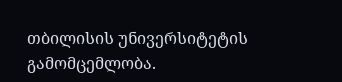თბილისის უნივერსიტეტის გამომცემლობა.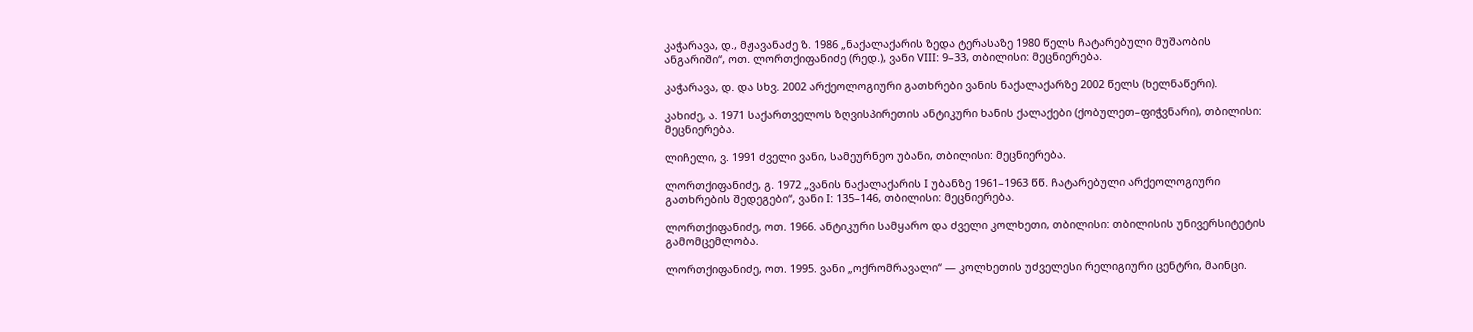კაჭარავა, დ., მჟავანაძე ზ. 1986 „ნაქალაქარის ზედა ტერასაზე 1980 წელს ჩატარებული მუშაობის ანგარიში“, ოთ. ლორთქიფანიძე (რედ.), ვანი VIII: 9–33, თბილისი: მეცნიერება.

კაჭარავა, დ. და სხვ. 2002 არქეოლოგიური გათხრები ვანის ნაქალაქარზე 2002 წელს (ხელნაწერი).

კახიძე, ა. 1971 საქართველოს ზღვისპირეთის ანტიკური ხანის ქალაქები (ქობულეთ–ფიჭვნარი), თბილისი: მეცნიერება.

ლიჩელი, ვ. 1991 ძველი ვანი, სამეურნეო უბანი, თბილისი: მეცნიერება.

ლორთქიფანიძე, გ. 1972 „ვანის ნაქალაქარის I უბანზე 1961–1963 წწ. ჩატარებული არქეოლოგიური გათხრების შედეგები“, ვანი I: 135–146, თბილისი: მეცნიერება.

ლორთქიფანიძე, ოთ. 1966. ანტიკური სამყარო და ძველი კოლხეთი, თბილისი: თბილისის უნივერსიტეტის გამომცემლობა.

ლორთქიფანიძე, ოთ. 1995. ვანი „ოქრომრავალი“ — კოლხეთის უძველესი რელიგიური ცენტრი, მაინცი.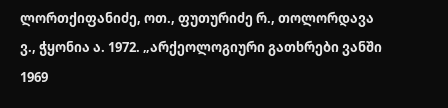ლორთქიფანიძე, ოთ., ფუთურიძე რ., თოლორდავა ვ., ჭყონია ა. 1972. „არქეოლოგიური გათხრები ვანში 1969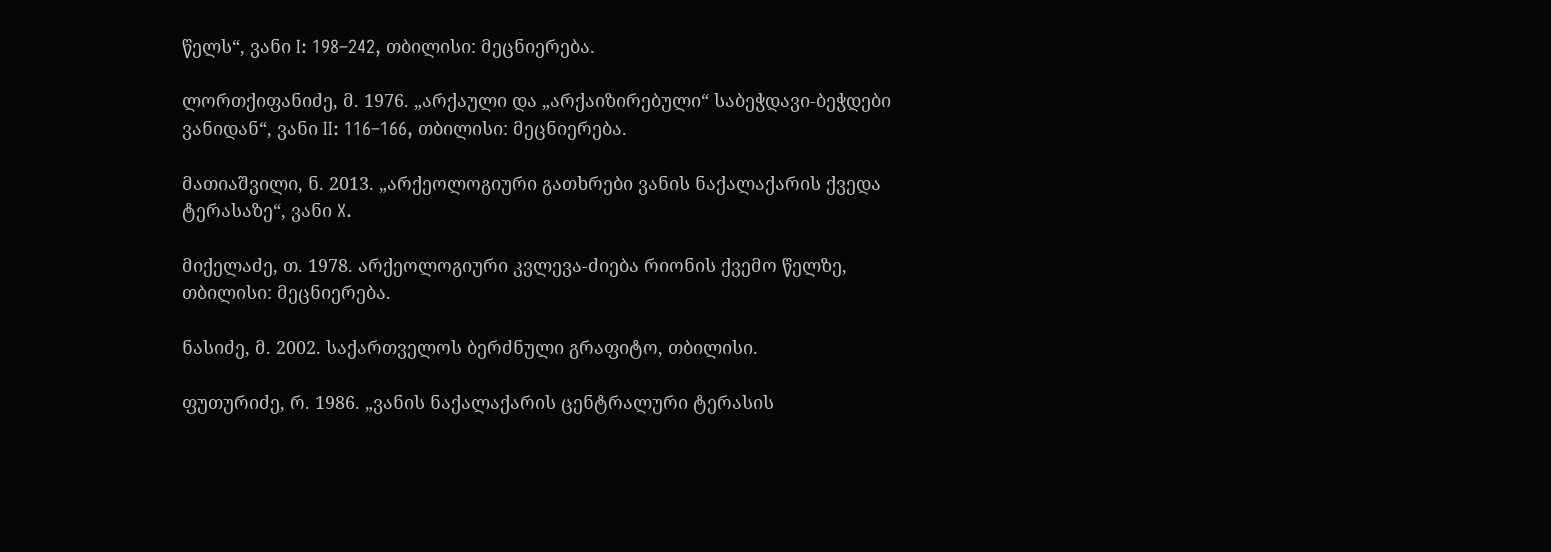წელს“, ვანი I: 198–242, თბილისი: მეცნიერება.

ლორთქიფანიძე, მ. 1976. „არქაული და „არქაიზირებული“ საბეჭდავი-ბეჭდები ვანიდან“, ვანი II: 116–166, თბილისი: მეცნიერება.

მათიაშვილი, ნ. 2013. „არქეოლოგიური გათხრები ვანის ნაქალაქარის ქვედა ტერასაზე“, ვანი X.

მიქელაძე, თ. 1978. არქეოლოგიური კვლევა-ძიება რიონის ქვემო წელზე, თბილისი: მეცნიერება.

ნასიძე, მ. 2002. საქართველოს ბერძნული გრაფიტო, თბილისი.

ფუთურიძე, რ. 1986. „ვანის ნაქალაქარის ცენტრალური ტერასის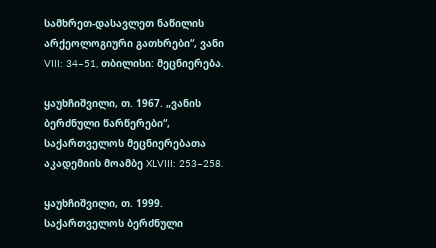სამხრეთ-დასავლეთ ნაწილის არქეოლოგიური გათხრები“, ვანი VIII: 34–51, თბილისი: მეცნიერება.

ყაუხჩიშვილი, თ. 1967. „ვანის ბერძნული წარწერები“, საქართველოს მეცნიერებათა აკადემიის მოამბე XLVIII: 253–258.

ყაუხჩიშვილი, თ. 1999. საქართველოს ბერძნული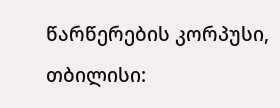წარწერების კორპუსი, თბილისი: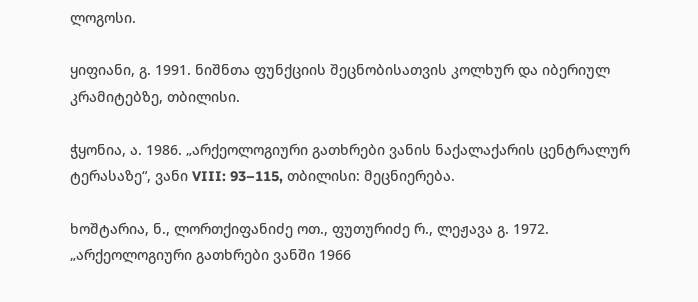ლოგოსი.

ყიფიანი, გ. 1991. ნიშნთა ფუნქციის შეცნობისათვის კოლხურ და იბერიულ კრამიტებზე, თბილისი.

ჭყონია, ა. 1986. „არქეოლოგიური გათხრები ვანის ნაქალაქარის ცენტრალურ ტერასაზე“, ვანი VIII: 93–115, თბილისი: მეცნიერება.

ხოშტარია, ნ., ლორთქიფანიძე ოთ., ფუთურიძე რ., ლეჟავა გ. 1972. „არქეოლოგიური გათხრები ვანში 1966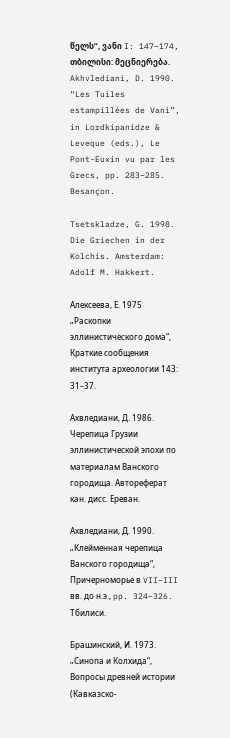წელს“, ვანი I: 147–174, თბილისი: მეცნიერება. Akhvlediani, D. 1990. “Les Tuiles estampillées de Vani”, in Lordkipanidze & Leveque (eds.), Le Pont-Euxin vu par les Grecs, pp. 283–285. Besançon.

Tsetskladze, G. 1998. Die Griechen in der Kolchis. Amsterdam: Adolf M. Hakkert.

Алексеева, Е. 1975 „Раскопки эллинистического дома“, Краткие сообщения института археологии 143: 31–37.

Ахвледиани, Д. 1986. Черепица Грузии эллинистической эпохи по материалам Ванского городища. Автореферат кан. дисс. Ереван.

Ахвледиани, Д. 1990. „Клейменная черепица Ванского городища“, Причерноморье в VII–III вв. до н.э., pp. 324–326. Тбилиси.

Брашинский, И. 1973. „Синопа и Колхида“, Вопросы древней истории (Кавказско-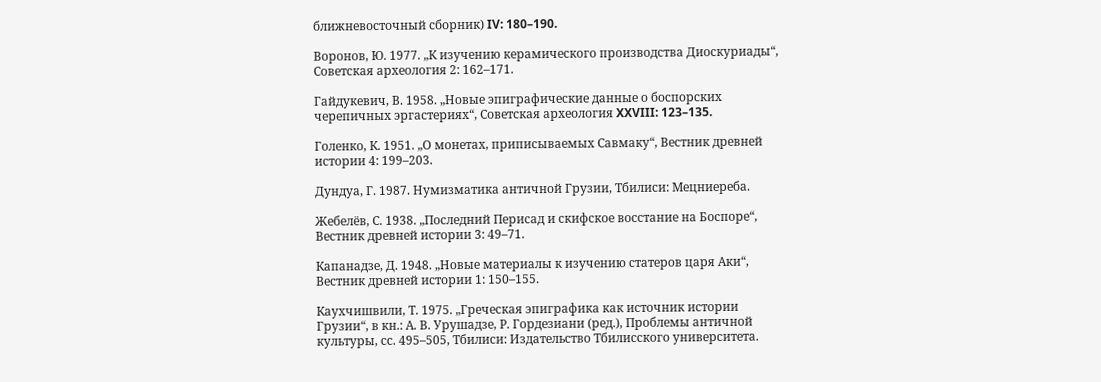ближневосточный сборник) IV: 180–190.

Воронов, Ю. 1977. „К изучению керамического производства Диоскуриады“, Советская археология 2: 162–171.

Гайдукевич, В. 1958. „Новые эпиграфические данные о боспорских черепичных эргастериях“, Советская археология XXVIII: 123–135.

Голенко, К. 1951. „О монетах, приписываемых Савмаку“, Вестник древней истории 4: 199–203.

Дундуа, Г. 1987. Нумизматика античной Грузии, Тбилиси: Мецниереба.

Жебелёв, С. 1938. „Последний Перисад и скифское восстание на Боспоре“, Вестник древней истории 3: 49–71.

Капанадзе, Д. 1948. „Новые материалы к изучению статеров царя Аки“, Вестник древней истории 1: 150–155.

Каухчишвили, Т. 1975. „Греческая эпиграфика как источник истории Грузии“, в кн.: А. В. Урушадзе, Р. Гордезиани (ред.), Проблемы античной культуры, сс. 495–505, Тбилиси: Издательство Тбилисского университета.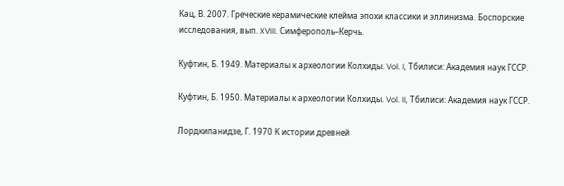Кац, В. 2007. Греческие керамические клейма эпохи классики и эллинизма. Боспорские исследования, вып. XVIII. Симферополь–Керчь.

Куфтин, Б. 1949. Материалы к археологии Колхиды. Vol. I, Тбилиси: Академия наук ГССР.

Куфтин, Б. 1950. Материалы к археологии Колхиды. Vol. II, Тбилиси: Академия наук ГССР.

Лордкипанидзе, Г. 1970 К истории древней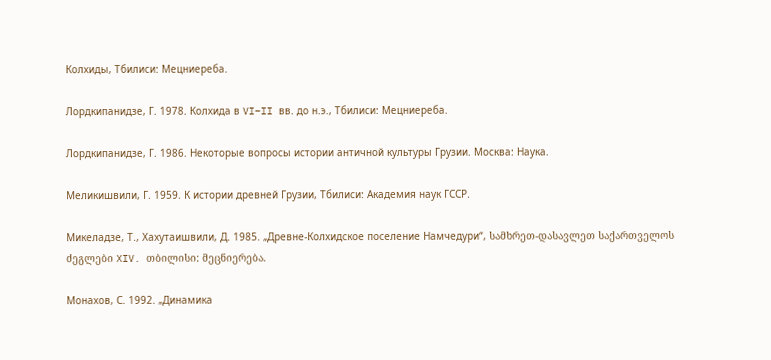Колхиды, Тбилиси: Мецниереба.

Лордкипанидзе, Г. 1978. Колхида в VI–II вв. до н.э., Тбилиси: Мецниереба.

Лордкипанидзе, Г. 1986. Некоторые вопросы истории античной культуры Грузии. Москва: Наука.

Меликишвили, Г. 1959. К истории древней Грузии, Тбилиси: Академия наук ГССР.

Микеладзе, Т., Хахутаишвили, Д. 1985. „Древне-Колхидское поселение Намчедури“, სამხრეთ-დასავლეთ საქართველოს ძეგლები XIV. თბილისი: მეცნიერება.

Монахов, С. 1992. „Динамика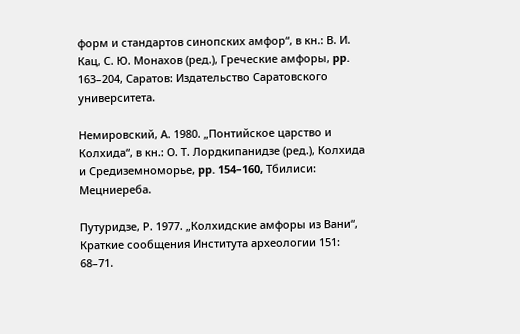форм и стандартов синопских амфор“, в кн.: В. И. Кац, С. Ю. Монахов (ред.), Греческие амфоры, pp. 163–204, Саратов: Издательство Саратовского университета.

Немировский, А. 1980. „Понтийское царство и Колхида“, в кн.: О. Т. Лордкипанидзе (ред.), Колхида и Средиземноморье, pp. 154–160, Тбилиси: Мецниереба.

Путуридзе, Р. 1977. „Колхидские амфоры из Вани“, Краткие сообщения Института археологии 151: 68–71.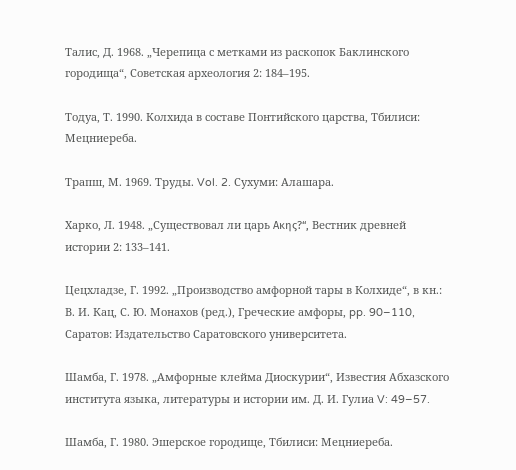Талис, Д. 1968. „Черепица с метками из раскопок Баклинского городища“, Советская археология 2: 184–195.

Тодуа, Т. 1990. Колхида в составе Понтийского царства, Тбилиси: Мецниереба.

Трапш, М. 1969. Труды. Vol. 2. Сухуми: Алашара.

Харко, Л. 1948. „Существовал ли царь Ακης?“, Вестник древней истории 2: 133–141.

Цецхладзе, Г. 1992. „Производство амфорной тары в Колхиде“, в кн.: В. И. Кац, С. Ю. Монахов (ред.), Греческие амфоры, pp. 90–110, Саратов: Издательство Саратовского университета.

Шамба, Г. 1978. „Амфорные клейма Диоскурии“, Известия Абхазского института языка, литературы и истории им. Д. И. Гулиа V: 49–57.

Шамба, Г. 1980. Эшерское городище, Тбилиси: Мецниереба.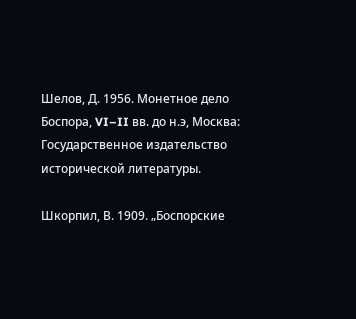Шелов, Д. 1956. Монетное дело Боспора, VI–II вв. до н.э, Москва: Государственное издательство исторической литературы.

Шкорпил, В. 1909. „Боспорские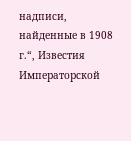надписи, найденные в 1908 г.“, Известия Императорской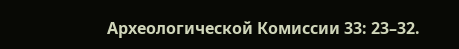Археологической Комиссии 33: 23–32.